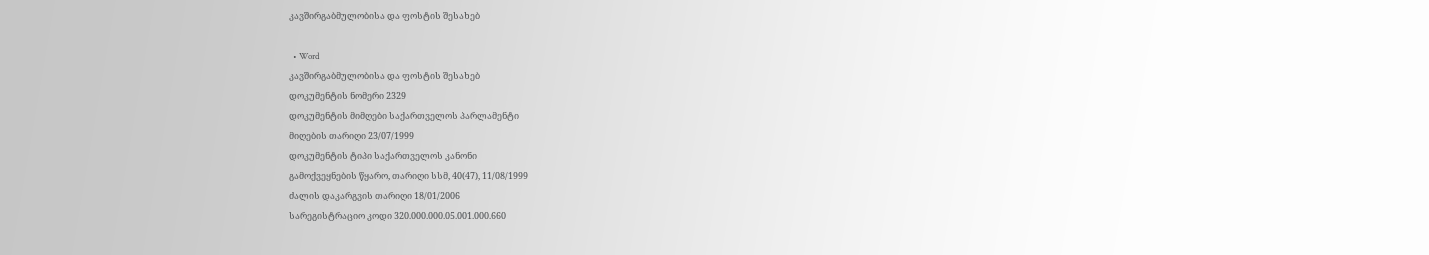კავშირგაბმულობისა და ფოსტის შესახებ

  • Word
კავშირგაბმულობისა და ფოსტის შესახებ
დოკუმენტის ნომერი 2329
დოკუმენტის მიმღები საქართველოს პარლამენტი
მიღების თარიღი 23/07/1999
დოკუმენტის ტიპი საქართველოს კანონი
გამოქვეყნების წყარო, თარიღი სსმ, 40(47), 11/08/1999
ძალის დაკარგვის თარიღი 18/01/2006
სარეგისტრაციო კოდი 320.000.000.05.001.000.660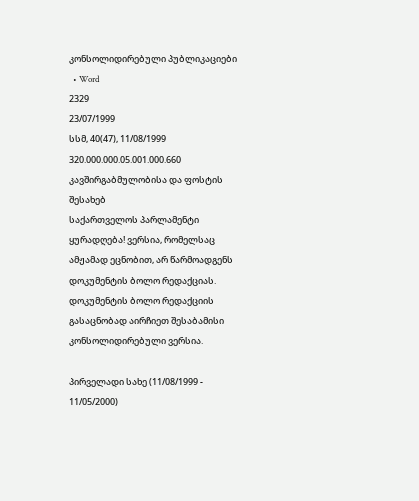კონსოლიდირებული პუბლიკაციები
  • Word
2329
23/07/1999
სსმ, 40(47), 11/08/1999
320.000.000.05.001.000.660
კავშირგაბმულობისა და ფოსტის შესახებ
საქართველოს პარლამენტი
ყურადღება! ვერსია, რომელსაც ამჟამად ეცნობით, არ წარმოადგენს დოკუმენტის ბოლო რედაქციას. დოკუმენტის ბოლო რედაქციის გასაცნობად აირჩიეთ შესაბამისი კონსოლიდირებული ვერსია.

პირველადი სახე (11/08/1999 - 11/05/2000)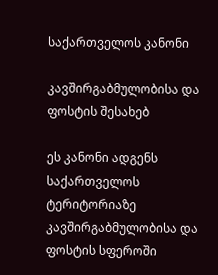საქართველოს კანონი

კავშირგაბმულობისა და ფოსტის შესახებ

ეს კანონი ადგენს საქართველოს ტერიტორიაზე კავშირგაბმულობისა და ფოსტის სფეროში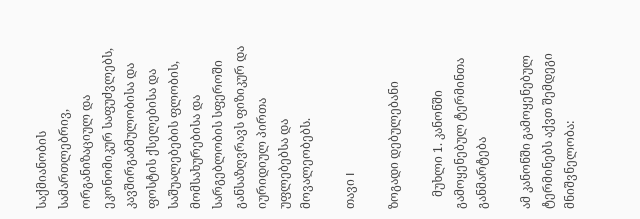საქმიანობის სამართლებრივ, ორგანიზაციულ და ეკონომიკურ საფუძვლებს, კავშირგაბმულობისა და ფოსტის ქსელებისა და საშუალებების ფლობის, მომსახურებისა და სარგებლობის სფეროში განსაზღვრავს ფიზიკურ და იურიდიულ პირთა უფლებებსა და მოვალეობებს.

თავი I

ზოგადი დებულებანი

    მუხლი 1. კანონში გამოყენებულ ტერმინთა განმარტება

ამ კანონში გამოყენებულ ტერმინებს აქვთ შემდეგი მნიშვნელობა: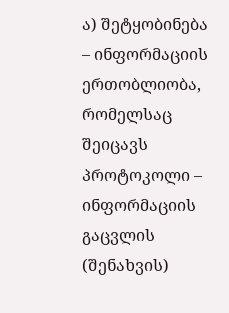ა) შეტყობინება – ინფორმაციის ერთობლიობა, რომელსაც შეიცავს პროტოკოლი – ინფორმაციის გაცვლის (შენახვის)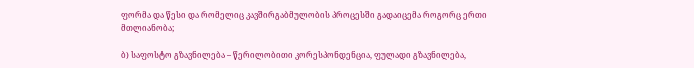ფორმა და წესი და რომელიც კავშირგაბმულობის პროცესში გადაიცემა როგორც ერთი მთლიანობა;

ბ) საფოსტო გზავნილება – წერილობითი კორესპონდენცია, ფულადი გზავნილება,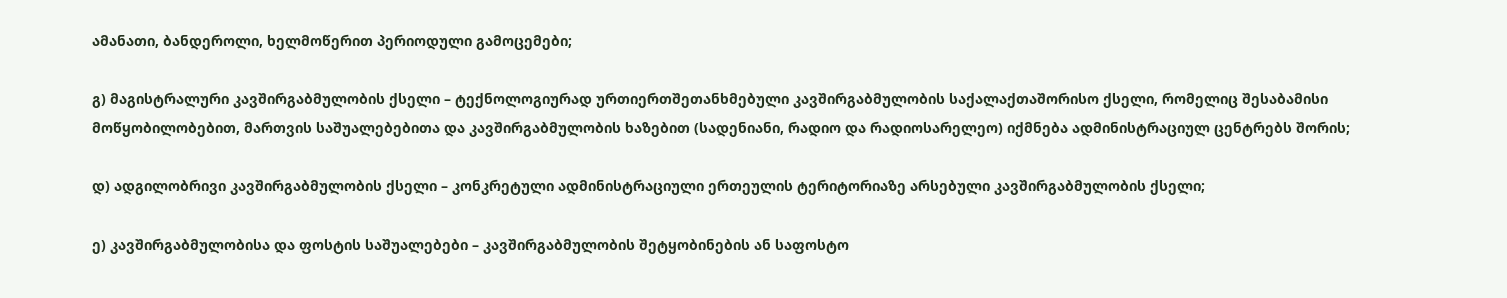ამანათი, ბანდეროლი, ხელმოწერით პერიოდული გამოცემები;

გ) მაგისტრალური კავშირგაბმულობის ქსელი – ტექნოლოგიურად ურთიერთშეთანხმებული კავშირგაბმულობის საქალაქთაშორისო ქსელი, რომელიც შესაბამისი მოწყობილობებით, მართვის საშუალებებითა და კავშირგაბმულობის ხაზებით (სადენიანი, რადიო და რადიოსარელეო) იქმნება ადმინისტრაციულ ცენტრებს შორის;

დ) ადგილობრივი კავშირგაბმულობის ქსელი – კონკრეტული ადმინისტრაციული ერთეულის ტერიტორიაზე არსებული კავშირგაბმულობის ქსელი;

ე) კავშირგაბმულობისა და ფოსტის საშუალებები – კავშირგაბმულობის შეტყობინების ან საფოსტო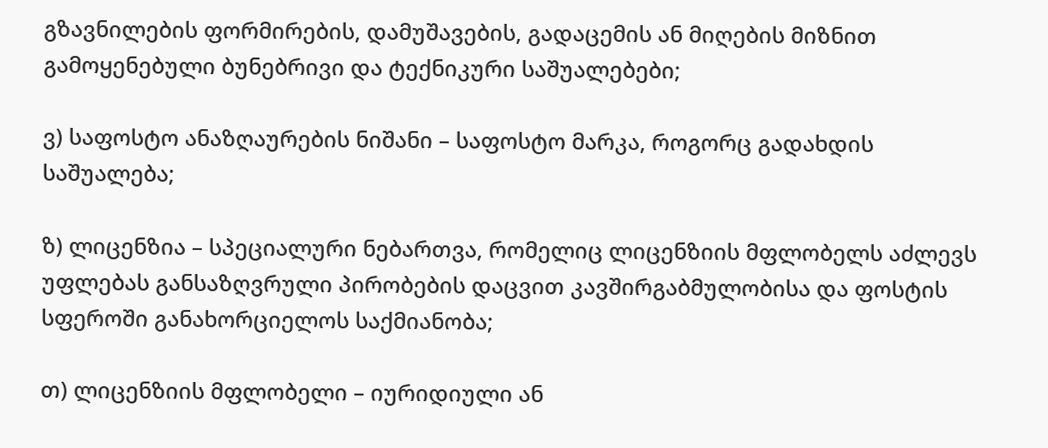გზავნილების ფორმირების, დამუშავების, გადაცემის ან მიღების მიზნით გამოყენებული ბუნებრივი და ტექნიკური საშუალებები;

ვ) საფოსტო ანაზღაურების ნიშანი – საფოსტო მარკა, როგორც გადახდის საშუალება;

ზ) ლიცენზია – სპეციალური ნებართვა, რომელიც ლიცენზიის მფლობელს აძლევს უფლებას განსაზღვრული პირობების დაცვით კავშირგაბმულობისა და ფოსტის სფეროში განახორციელოს საქმიანობა;

თ) ლიცენზიის მფლობელი – იურიდიული ან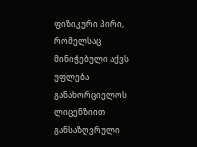ფიზიკური პირი, რომელსაც მინიჭებული აქვს უფლება განახორციელოს ლიცენზიით განსაზღვრული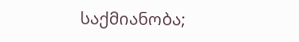საქმიანობა;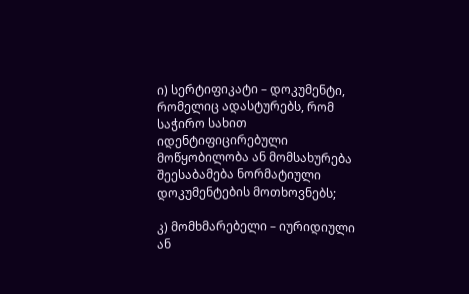ი) სერტიფიკატი – დოკუმენტი, რომელიც ადასტურებს, რომ საჭირო სახით იდენტიფიცირებული მოწყობილობა ან მომსახურება შეესაბამება ნორმატიული დოკუმენტების მოთხოვნებს;

კ) მომხმარებელი – იურიდიული ან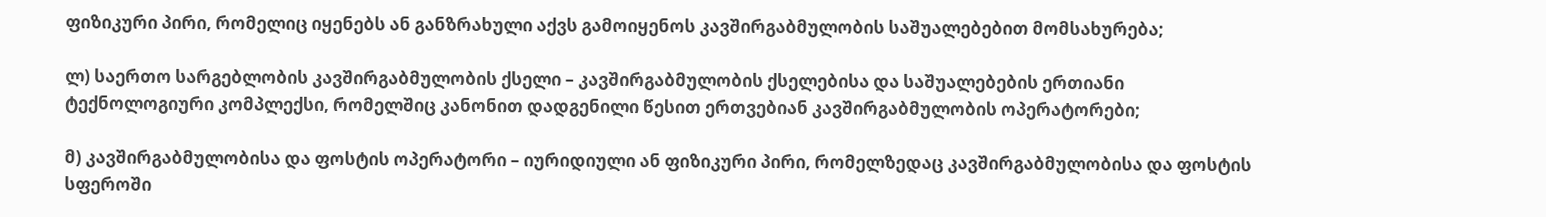ფიზიკური პირი, რომელიც იყენებს ან განზრახული აქვს გამოიყენოს კავშირგაბმულობის საშუალებებით მომსახურება;

ლ) საერთო სარგებლობის კავშირგაბმულობის ქსელი – კავშირგაბმულობის ქსელებისა და საშუალებების ერთიანი ტექნოლოგიური კომპლექსი, რომელშიც კანონით დადგენილი წესით ერთვებიან კავშირგაბმულობის ოპერატორები;

მ) კავშირგაბმულობისა და ფოსტის ოპერატორი – იურიდიული ან ფიზიკური პირი, რომელზედაც კავშირგაბმულობისა და ფოსტის სფეროში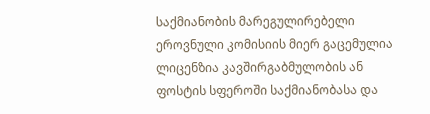საქმიანობის მარეგულირებელი ეროვნული კომისიის მიერ გაცემულია ლიცენზია კავშირგაბმულობის ან ფოსტის სფეროში საქმიანობასა და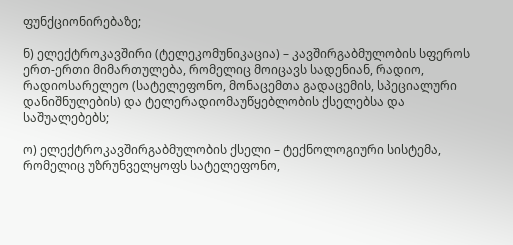ფუნქციონირებაზე;

ნ) ელექტროკავშირი (ტელეკომუნიკაცია) – კავშირგაბმულობის სფეროს ერთ-ერთი მიმართულება, რომელიც მოიცავს სადენიან, რადიო, რადიოსარელეო (სატელეფონო, მონაცემთა გადაცემის, სპეციალური დანიშნულების) და ტელერადიომაუწყებლობის ქსელებსა და საშუალებებს;

ო) ელექტროკავშირგაბმულობის ქსელი – ტექნოლოგიური სისტემა, რომელიც უზრუნველყოფს სატელეფონო,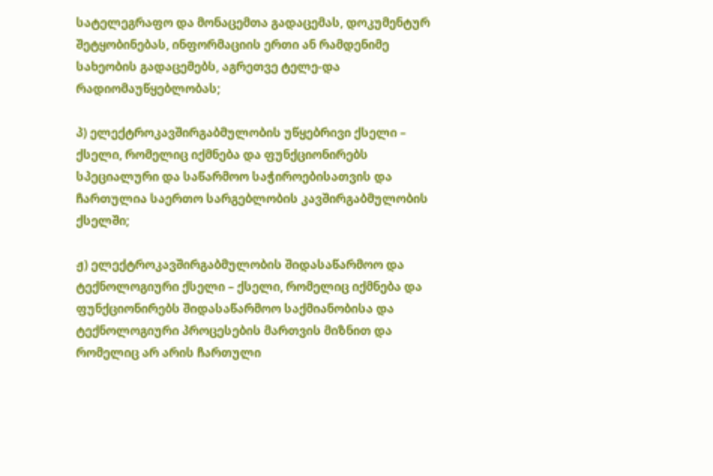სატელეგრაფო და მონაცემთა გადაცემას, დოკუმენტურ შეტყობინებას, ინფორმაციის ერთი ან რამდენიმე სახეობის გადაცემებს, აგრეთვე ტელე-და რადიომაუწყებლობას;

პ) ელექტროკავშირგაბმულობის უწყებრივი ქსელი – ქსელი, რომელიც იქმნება და ფუნქციონირებს სპეციალური და საწარმოო საჭიროებისათვის და ჩართულია საერთო სარგებლობის კავშირგაბმულობის ქსელში;

ჟ) ელექტროკავშირგაბმულობის შიდასაწარმოო და ტექნოლოგიური ქსელი – ქსელი, რომელიც იქმნება და ფუნქციონირებს შიდასაწარმოო საქმიანობისა და ტექნოლოგიური პროცესების მართვის მიზნით და რომელიც არ არის ჩართული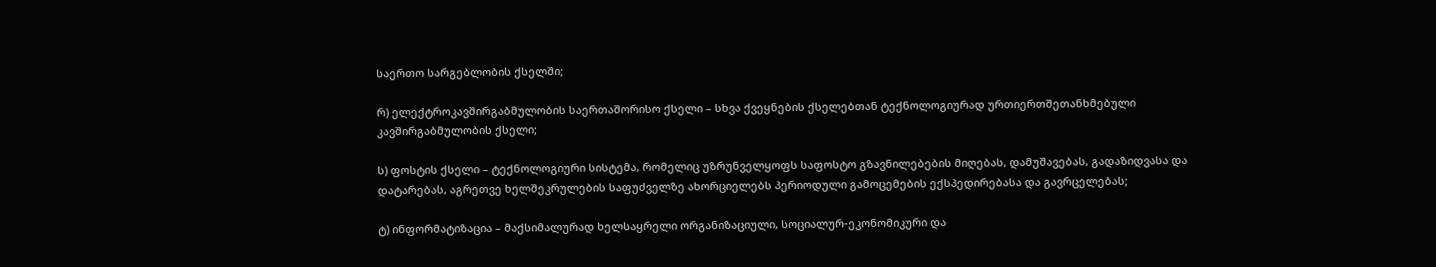საერთო სარგებლობის ქსელში;

რ) ელექტროკავშირგაბმულობის საერთაშორისო ქსელი – სხვა ქვეყნების ქსელებთან ტექნოლოგიურად ურთიერთშეთანხმებული კავშირგაბმულობის ქსელი;

ს) ფოსტის ქსელი – ტექნოლოგიური სისტემა, რომელიც უზრუნველყოფს საფოსტო გზავნილებების მიღებას, დამუშავებას, გადაზიდვასა და დატარებას, აგრეთვე ხელშეკრულების საფუძველზე ახორციელებს პერიოდული გამოცემების ექსპედირებასა და გავრცელებას;

ტ) ინფორმატიზაცია – მაქსიმალურად ხელსაყრელი ორგანიზაციული, სოციალურ-ეკონომიკური და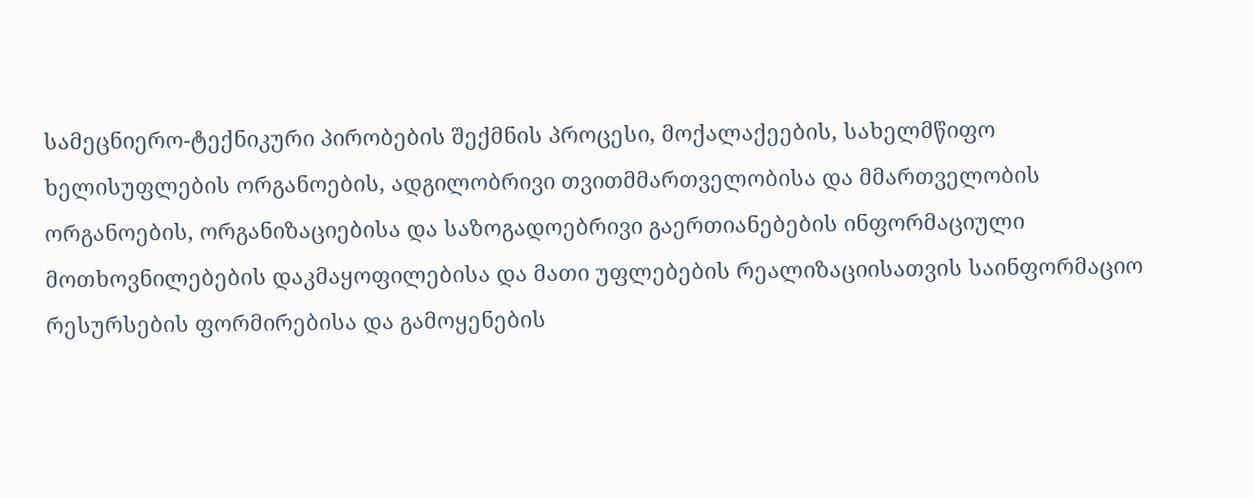სამეცნიერო-ტექნიკური პირობების შექმნის პროცესი, მოქალაქეების, სახელმწიფო ხელისუფლების ორგანოების, ადგილობრივი თვითმმართველობისა და მმართველობის ორგანოების, ორგანიზაციებისა და საზოგადოებრივი გაერთიანებების ინფორმაციული მოთხოვნილებების დაკმაყოფილებისა და მათი უფლებების რეალიზაციისათვის საინფორმაციო რესურსების ფორმირებისა და გამოყენების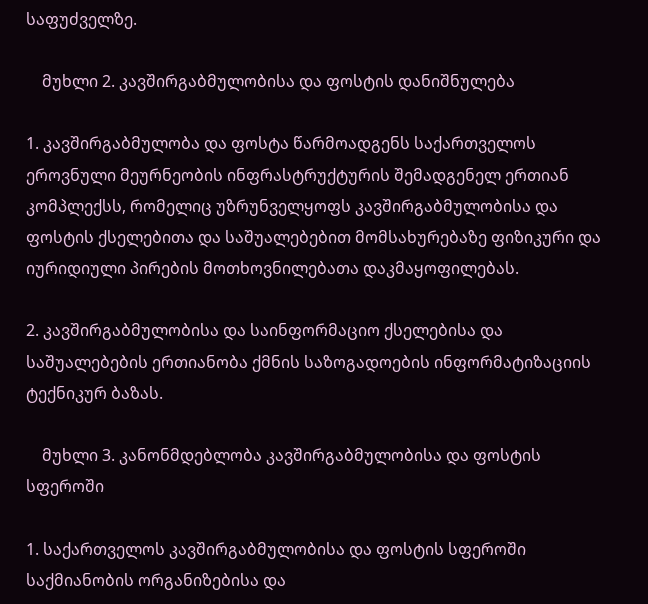საფუძველზე.

    მუხლი 2. კავშირგაბმულობისა და ფოსტის დანიშნულება

1. კავშირგაბმულობა და ფოსტა წარმოადგენს საქართველოს ეროვნული მეურნეობის ინფრასტრუქტურის შემადგენელ ერთიან კომპლექსს, რომელიც უზრუნველყოფს კავშირგაბმულობისა და ფოსტის ქსელებითა და საშუალებებით მომსახურებაზე ფიზიკური და იურიდიული პირების მოთხოვნილებათა დაკმაყოფილებას.

2. კავშირგაბმულობისა და საინფორმაციო ქსელებისა და საშუალებების ერთიანობა ქმნის საზოგადოების ინფორმატიზაციის ტექნიკურ ბაზას.

    მუხლი 3. კანონმდებლობა კავშირგაბმულობისა და ფოსტის სფეროში

1. საქართველოს კავშირგაბმულობისა და ფოსტის სფეროში საქმიანობის ორგანიზებისა და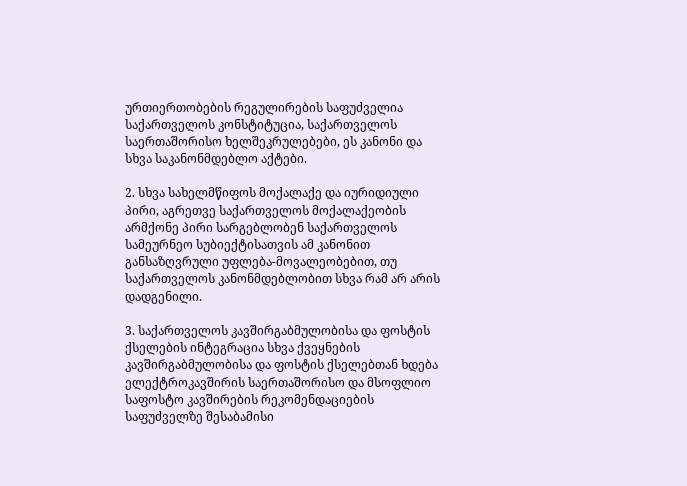ურთიერთობების რეგულირების საფუძველია საქართველოს კონსტიტუცია, საქართველოს საერთაშორისო ხელშეკრულებები, ეს კანონი და სხვა საკანონმდებლო აქტები.

2. სხვა სახელმწიფოს მოქალაქე და იურიდიული პირი, აგრეთვე საქართველოს მოქალაქეობის არმქონე პირი სარგებლობენ საქართველოს სამეურნეო სუბიექტისათვის ამ კანონით განსაზღვრული უფლება-მოვალეობებით, თუ საქართველოს კანონმდებლობით სხვა რამ არ არის დადგენილი.

3. საქართველოს კავშირგაბმულობისა და ფოსტის ქსელების ინტეგრაცია სხვა ქვეყნების კავშირგაბმულობისა და ფოსტის ქსელებთან ხდება ელექტროკავშირის საერთაშორისო და მსოფლიო საფოსტო კავშირების რეკომენდაციების საფუძველზე შესაბამისი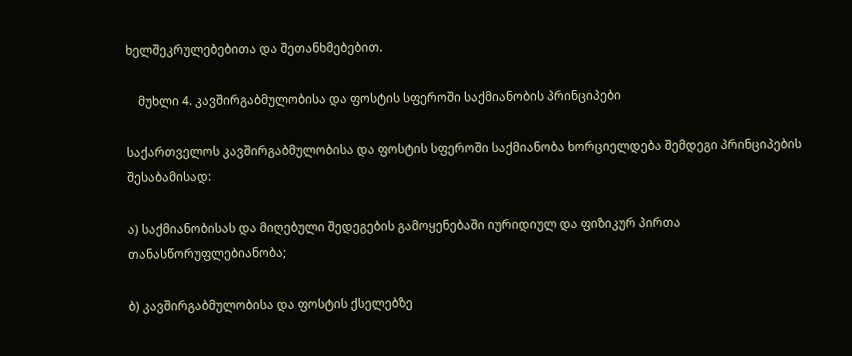ხელშეკრულებებითა და შეთანხმებებით.

    მუხლი 4. კავშირგაბმულობისა და ფოსტის სფეროში საქმიანობის პრინციპები

საქართველოს კავშირგაბმულობისა და ფოსტის სფეროში საქმიანობა ხორციელდება შემდეგი პრინციპების შესაბამისად:

ა) საქმიანობისას და მიღებული შედეგების გამოყენებაში იურიდიულ და ფიზიკურ პირთა თანასწორუფლებიანობა;

ბ) კავშირგაბმულობისა და ფოსტის ქსელებზე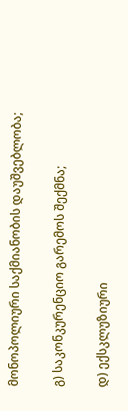მონოპოლიური საქმიანობის დაუშვებლობა;

გ) საკონკურენციო გარემოს შექმნა;

დ) ექსკლუზიური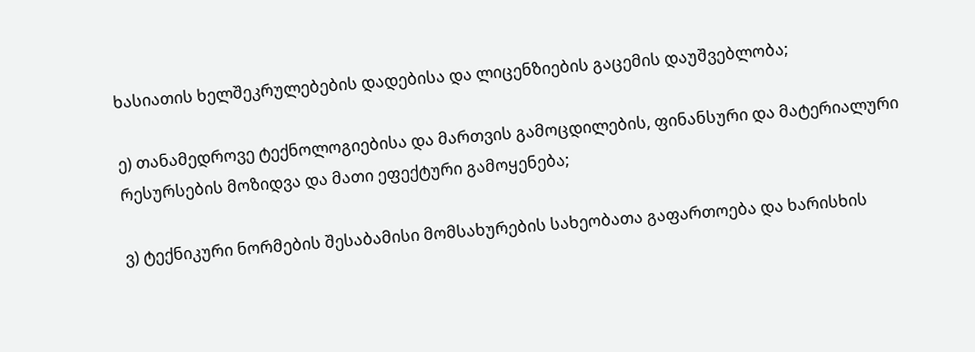ხასიათის ხელშეკრულებების დადებისა და ლიცენზიების გაცემის დაუშვებლობა;

ე) თანამედროვე ტექნოლოგიებისა და მართვის გამოცდილების, ფინანსური და მატერიალური რესურსების მოზიდვა და მათი ეფექტური გამოყენება;

ვ) ტექნიკური ნორმების შესაბამისი მომსახურების სახეობათა გაფართოება და ხარისხის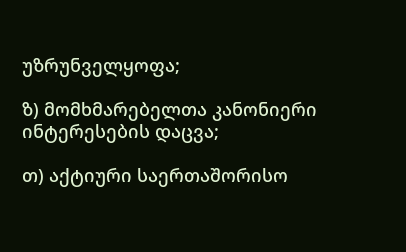უზრუნველყოფა;

ზ) მომხმარებელთა კანონიერი ინტერესების დაცვა;

თ) აქტიური საერთაშორისო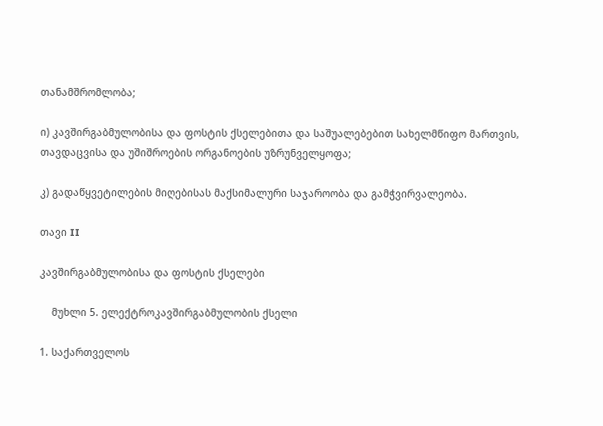თანამშრომლობა;

ი) კავშირგაბმულობისა და ფოსტის ქსელებითა და საშუალებებით სახელმწიფო მართვის, თავდაცვისა და უშიშროების ორგანოების უზრუნველყოფა;

კ) გადაწყვეტილების მიღებისას მაქსიმალური საჯაროობა და გამჭვირვალეობა.

თავი II

კავშირგაბმულობისა და ფოსტის ქსელები

    მუხლი 5. ელექტროკავშირგაბმულობის ქსელი

1. საქართველოს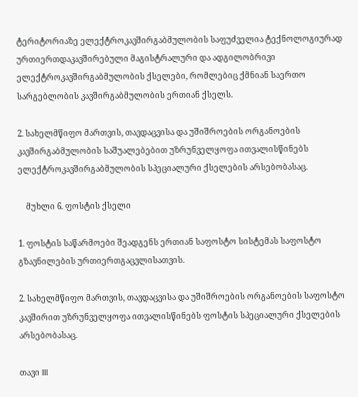ტერიტორიაზე ელექტროკავშირგაბმულობის საფუძველია ტექნოლოგიურად ურთიერთდაკავშირებული მაგისტრალური და ადგილობრივი ელექტროკავშირგაბმულობის ქსელები, რომლებიც ქმნიან საერთო სარგებლობის კავშირგაბმულობის ერთიან ქსელს.

2. სახელმწიფო მართვის, თავდაცვისა და უშიშროების ორგანოების კავშირგაბმულობის საშუალებებით უზრუნველყოფა ითვალისწინებს ელექტროკავშირგაბმულობის სპეციალური ქსელების არსებობასაც.

    მუხლი 6. ფოსტის ქსელი

1. ფოსტის საწარმოები შეადგენს ერთიან საფოსტო სისტემას საფოსტო გზავნილების ურთიერთგაცვლისათვის.

2. სახელმწიფო მართვის, თავდაცვისა და უშიშროების ორგანოების საფოსტო კავშირით უზრუნველყოფა ითვალისწინებს ფოსტის სპეციალური ქსელების არსებობასაც.

თავი III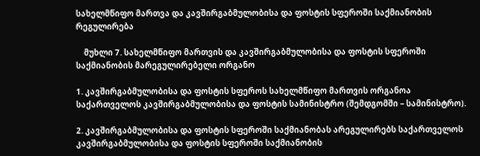სახელმწიფო მართვა და კავშირგაბმულობისა და ფოსტის სფეროში საქმიანობის რეგულირება

    მუხლი 7. სახელმწიფო მართვის და კავშირგაბმულობისა და ფოსტის სფეროში საქმიანობის მარეგულირებელი ორგანო

1. კავშირგაბმულობისა და ფოსტის სფეროს სახელმწიფო მართვის ორგანოა საქართველოს კავშირგაბმულობისა და ფოსტის სამინისტრო (შემდგომში – სამინისტრო).

2. კავშირგაბმულობისა და ფოსტის სფეროში საქმიანობას არეგულირებს საქართველოს კავშირგაბმულობისა და ფოსტის სფეროში საქმიანობის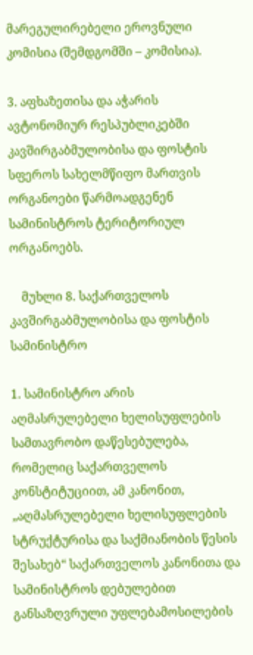მარეგულირებელი ეროვნული კომისია (შემდგომში – კომისია).

3. აფხაზეთისა და აჭარის ავტონომიურ რესპუბლიკებში კავშირგაბმულობისა და ფოსტის სფეროს სახელმწიფო მართვის ორგანოები წარმოადგენენ სამინისტროს ტერიტორიულ ორგანოებს.

    მუხლი 8. საქართველოს კავშირგაბმულობისა და ფოსტის სამინისტრო

1. სამინისტრო არის აღმასრულებელი ხელისუფლების სამთავრობო დაწესებულება, რომელიც საქართველოს კონსტიტუციით, ამ კანონით, „აღმასრულებელი ხელისუფლების სტრუქტურისა და საქმიანობის წესის შესახებ“ საქართველოს კანონითა და სამინისტროს დებულებით განსაზღვრული უფლებამოსილების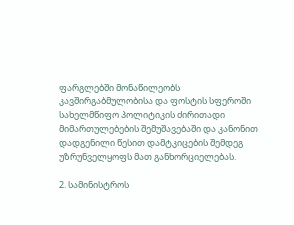ფარგლებში მონაწილეობს კავშირგაბმულობისა და ფოსტის სფეროში სახელმწიფო პოლიტიკის ძირითადი მიმართულებების შემუშავებაში და კანონით დადგენილი წესით დამტკიცების შემდეგ უზრუნველყოფს მათ განხორციელებას.

2. სამინისტროს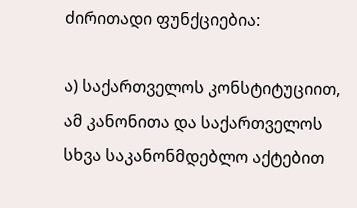ძირითადი ფუნქციებია:

ა) საქართველოს კონსტიტუციით, ამ კანონითა და საქართველოს სხვა საკანონმდებლო აქტებით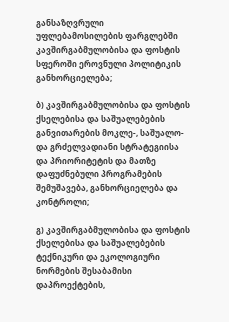განსაზღვრული უფლებამოსილების ფარგლებში კავშირგაბმულობისა და ფოსტის სფეროში ეროვნული პოლიტიკის განხორციელება;

ბ) კავშირგაბმულობისა და ფოსტის ქსელებისა და საშუალებების განვითარების მოკლე-, საშუალო- და გრძელვადიანი სტრატეგიისა და პრიორიტეტის და მათზე დაფუძნებული პროგრამების შემუშავება, განხორციელება და კონტროლი;

გ) კავშირგაბმულობისა და ფოსტის ქსელებისა და საშუალებების ტექნიკური და ეკოლოგიური ნორმების შესაბამისი დაპროექტების,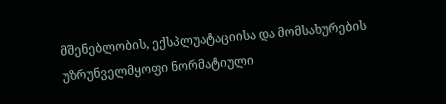მშენებლობის, ექსპლუატაციისა და მომსახურების უზრუნველმყოფი ნორმატიული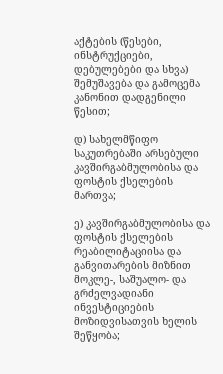აქტების (წესები, ინსტრუქციები, დებულებები და სხვა) შემუშავება და გამოცემა კანონით დადგენილი წესით;

დ) სახელმწიფო საკუთრებაში არსებული კავშირგაბმულობისა და ფოსტის ქსელების მართვა;

ე) კავშირგაბმულობისა და ფოსტის ქსელების რეაბილიტაციისა და განვითარების მიზნით მოკლე-, საშუალო- და გრძელვადიანი ინვესტიციების მოზიდვისათვის ხელის შეწყობა;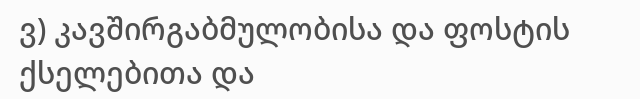ვ) კავშირგაბმულობისა და ფოსტის ქსელებითა და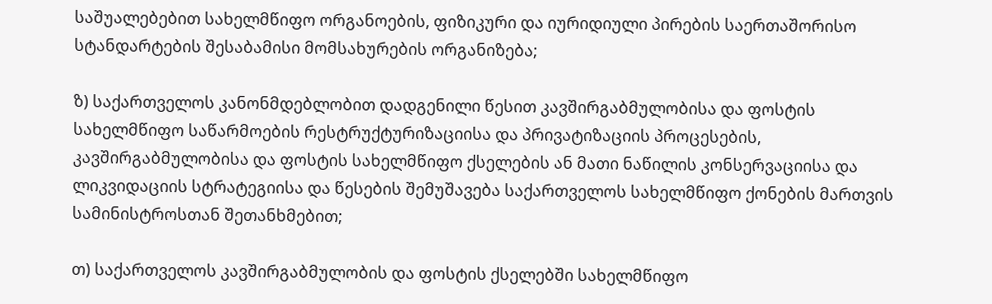საშუალებებით სახელმწიფო ორგანოების, ფიზიკური და იურიდიული პირების საერთაშორისო სტანდარტების შესაბამისი მომსახურების ორგანიზება;

ზ) საქართველოს კანონმდებლობით დადგენილი წესით კავშირგაბმულობისა და ფოსტის სახელმწიფო საწარმოების რესტრუქტურიზაციისა და პრივატიზაციის პროცესების, კავშირგაბმულობისა და ფოსტის სახელმწიფო ქსელების ან მათი ნაწილის კონსერვაციისა და ლიკვიდაციის სტრატეგიისა და წესების შემუშავება საქართველოს სახელმწიფო ქონების მართვის სამინისტროსთან შეთანხმებით;

თ) საქართველოს კავშირგაბმულობის და ფოსტის ქსელებში სახელმწიფო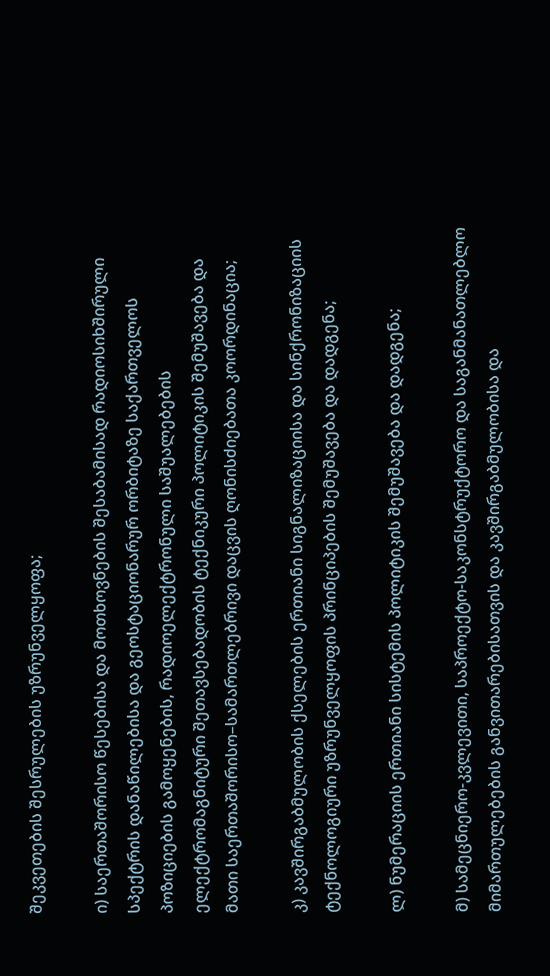შეკვეთების შესრულების უზრუნველყოფა;

ი) საერთაშორისო წესებისა და მოთხოვნების შესაბამისად რადიოსიხშირული სპექტრის დანაწილებისა და გეოსტაციონარურ ორბიტაზე საქართველოს პოზიციების გამოყენების, რადიოელექტრონული საშუალებების ელექტრომაგნიტური შეთავსებადობის ტექნიკური პოლიტიკის შემუშავება და მათი საერთაშორისო–სამართლებრივი დაცვის ღონისძიებათა კოორდინაცია;

კ) კავშირგაბმულობის ქსელების ერთიანი სიგნალიზაციისა და სინქრონიზაციის ტექნოლოგიური უზრუნველყოფის პრინციპების შემუშავება და დადგენა;

ლ) ნუმერაციის ერთიანი სისტემის პოლიტიკის შემუშავება და დადგენა;

მ) სამეცნიერო-კვლევითი, საპროექტო-საკონსტრუქტორო და საგანმანათლებლო მიმართულებების განვითარებისათვის და კავშირგაბმულობისა და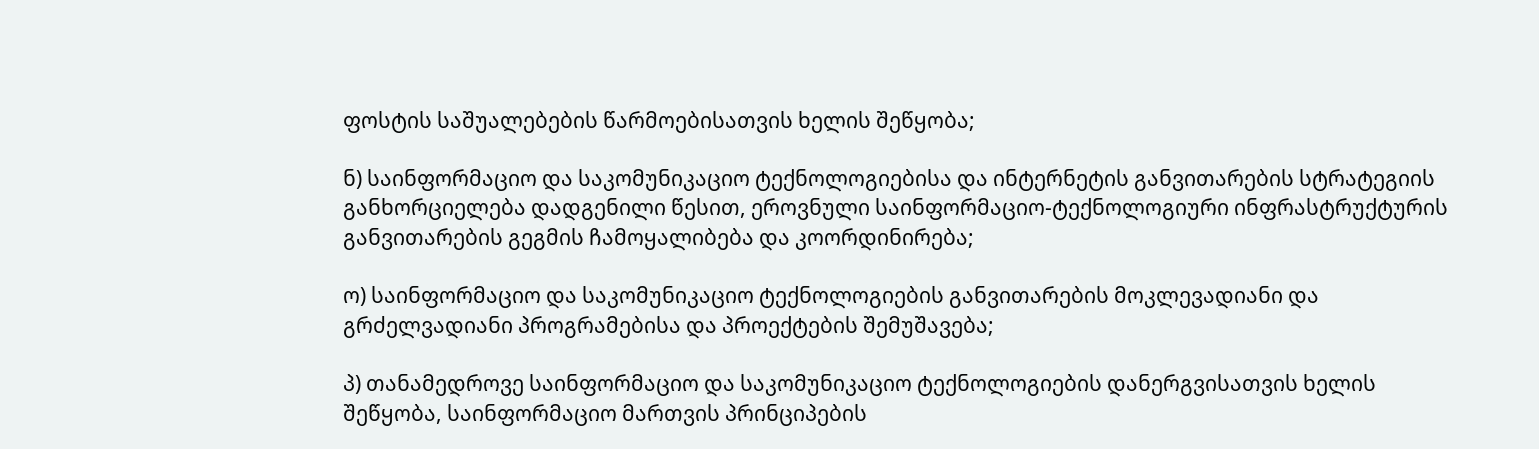ფოსტის საშუალებების წარმოებისათვის ხელის შეწყობა;

ნ) საინფორმაციო და საკომუნიკაციო ტექნოლოგიებისა და ინტერნეტის განვითარების სტრატეგიის განხორციელება დადგენილი წესით, ეროვნული საინფორმაციო-ტექნოლოგიური ინფრასტრუქტურის განვითარების გეგმის ჩამოყალიბება და კოორდინირება;

ო) საინფორმაციო და საკომუნიკაციო ტექნოლოგიების განვითარების მოკლევადიანი და გრძელვადიანი პროგრამებისა და პროექტების შემუშავება;

პ) თანამედროვე საინფორმაციო და საკომუნიკაციო ტექნოლოგიების დანერგვისათვის ხელის შეწყობა, საინფორმაციო მართვის პრინციპების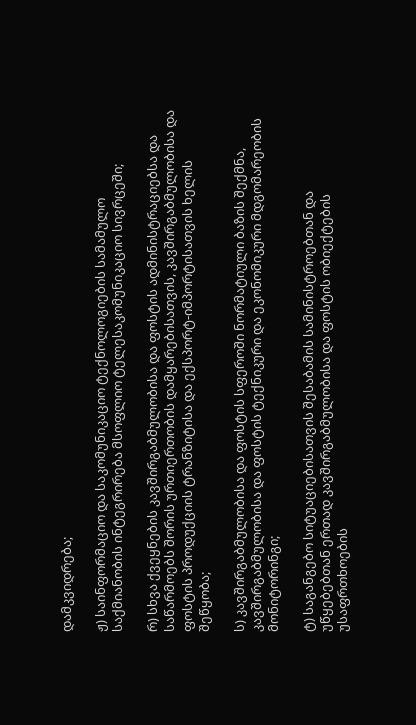დამკვიდრება;

ჟ) საინფორმაციო და საკომუნიკაციო ტექნოლოგიების სამამულო საქმიანობის ინტეგრირება მსოფლიო ტელესაკომუნიკაციო სივრცეში;

რ) სხვა ქვეყნების კავშირგაბმულობისა და ფოსტის ადმინისტრაციებსა და საწარმოებს შორის ურთიერთობის დამყარებისათვის, კავშირგაბმულობისა და ფოსტის პროდუქციის ტრანზიტისა და ექსპორტ-იმპორტისათვის ხელის შეწყობა;

ს) კავშირგაბმულობისა და ფოსტის სფეროში ნორმატიული ბაზის შექმნა, კავშირგაბმულობისა და ფოსტის ტექნიკური და ეკონომიკური მდგომარეობის მონიტორინგი;

ტ) საგანგებო სიტუაციებისათვის შესაბამის სამინისტროებთან და უწყებებთან ერთად კავშირგაბმულობისა და ფოსტის ობიექტების უსაფრთხოების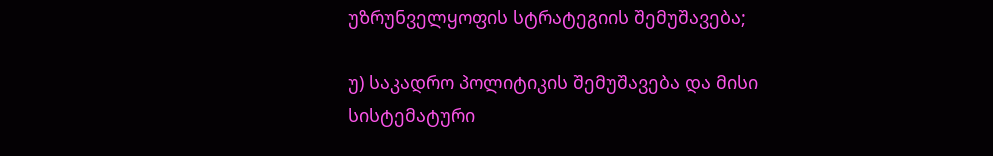უზრუნველყოფის სტრატეგიის შემუშავება;

უ) საკადრო პოლიტიკის შემუშავება და მისი სისტემატური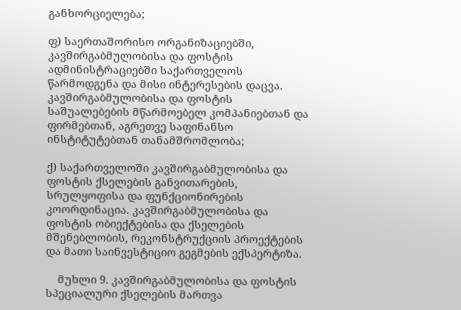განხორციელება;

ფ) საერთაშორისო ორგანიზაციებში, კავშირგაბმულობისა და ფოსტის ადმინისტრაციებში საქართველოს წარმოდგენა და მისი ინტერესების დაცვა. კავშირგაბმულობისა და ფოსტის საშუალებების მწარმოებელ კომპანიებთან და ფირმებთან, აგრეთვე საფინანსო ინსტიტუტებთან თანამშრომლობა;

ქ) საქართველოში კავშირგაბმულობისა და ფოსტის ქსელების განვითარების, სრულყოფისა და ფუნქციონირების კოორდინაცია. კავშირგაბმულობისა და ფოსტის ობიექტებისა და ქსელების მშენებლობის, რეკონსტრუქციის პროექტების და მათი საინვესტიციო გეგმების ექსპერტიზა.

    მუხლი 9. კავშირგაბმულობისა და ფოსტის სპეციალური ქსელების მართვა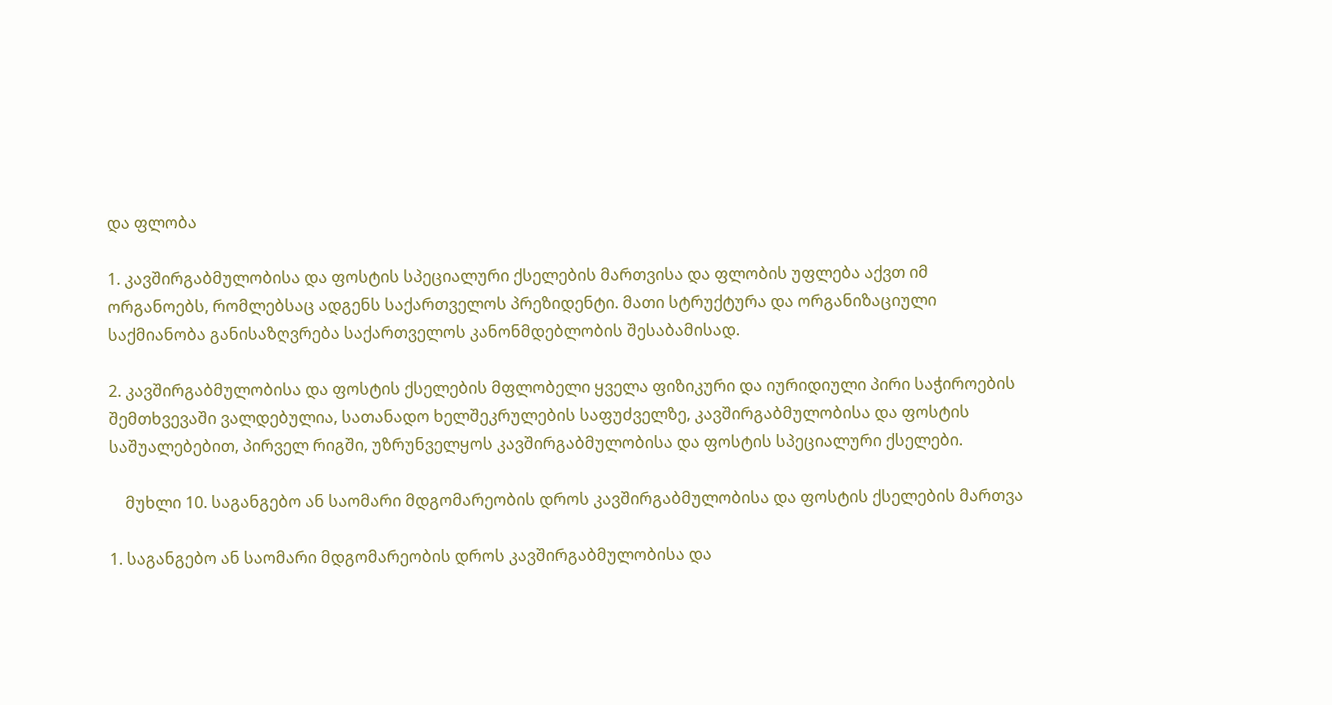და ფლობა

1. კავშირგაბმულობისა და ფოსტის სპეციალური ქსელების მართვისა და ფლობის უფლება აქვთ იმ ორგანოებს, რომლებსაც ადგენს საქართველოს პრეზიდენტი. მათი სტრუქტურა და ორგანიზაციული საქმიანობა განისაზღვრება საქართველოს კანონმდებლობის შესაბამისად.

2. კავშირგაბმულობისა და ფოსტის ქსელების მფლობელი ყველა ფიზიკური და იურიდიული პირი საჭიროების შემთხვევაში ვალდებულია, სათანადო ხელშეკრულების საფუძველზე, კავშირგაბმულობისა და ფოსტის საშუალებებით, პირველ რიგში, უზრუნველყოს კავშირგაბმულობისა და ფოსტის სპეციალური ქსელები.

    მუხლი 10. საგანგებო ან საომარი მდგომარეობის დროს კავშირგაბმულობისა და ფოსტის ქსელების მართვა

1. საგანგებო ან საომარი მდგომარეობის დროს კავშირგაბმულობისა და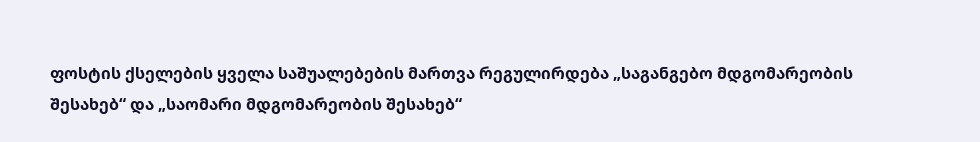ფოსტის ქსელების ყველა საშუალებების მართვა რეგულირდება „საგანგებო მდგომარეობის შესახებ“ და „საომარი მდგომარეობის შესახებ“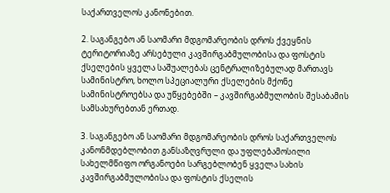საქართველოს კანონებით.

2. საგანგებო ან საომარი მდგომარეობის დროს ქვეყნის ტერიტორიაზე არსებული კავშირგაბმულობისა და ფოსტის ქსელების ყველა საშუალებას ცენტრალიზებულად მართავს სამინისტრო, ხოლო სპეციალური ქსელების მქონე სამინისტროებსა და უწყებებში – კავშირგაბმულობის შესაბამის სამსახურებთან ერთად.

3. საგანგებო ან საომარი მდგომარეობის დროს საქართველოს კანონმდებლობით განსაზღვრული და უფლებამოსილი სახელმწიფო ორგანოები სარგებლობენ ყველა სახის კავშირგაბმულობისა და ფოსტის ქსელის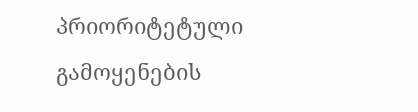პრიორიტეტული გამოყენების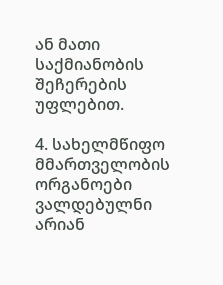ან მათი საქმიანობის შეჩერების უფლებით.

4. სახელმწიფო მმართველობის ორგანოები ვალდებულნი არიან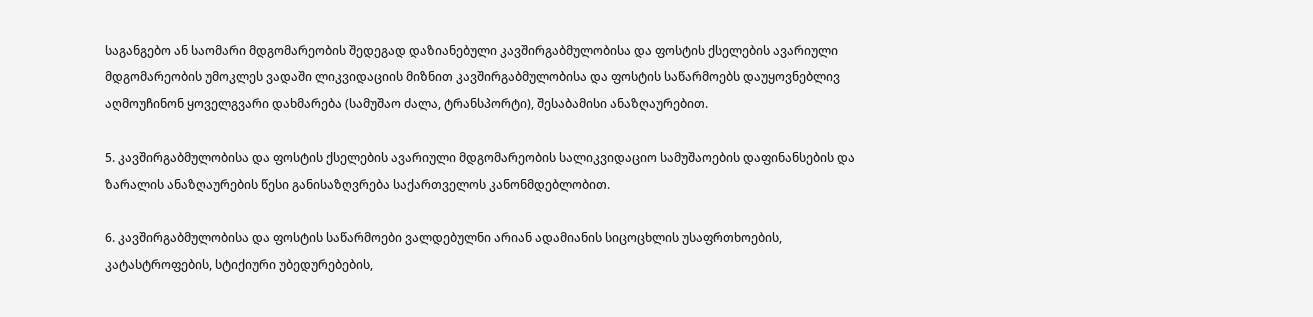საგანგებო ან საომარი მდგომარეობის შედეგად დაზიანებული კავშირგაბმულობისა და ფოსტის ქსელების ავარიული მდგომარეობის უმოკლეს ვადაში ლიკვიდაციის მიზნით კავშირგაბმულობისა და ფოსტის საწარმოებს დაუყოვნებლივ აღმოუჩინონ ყოველგვარი დახმარება (სამუშაო ძალა, ტრანსპორტი), შესაბამისი ანაზღაურებით.

5. კავშირგაბმულობისა და ფოსტის ქსელების ავარიული მდგომარეობის სალიკვიდაციო სამუშაოების დაფინანსების და ზარალის ანაზღაურების წესი განისაზღვრება საქართველოს კანონმდებლობით.

6. კავშირგაბმულობისა და ფოსტის საწარმოები ვალდებულნი არიან ადამიანის სიცოცხლის უსაფრთხოების, კატასტროფების, სტიქიური უბედურებების,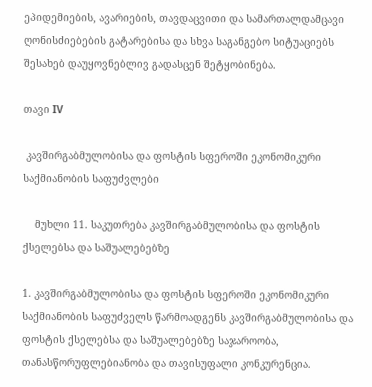ეპიდემიების, ავარიების, თავდაცვითი და სამართალდამცავი ღონისძიებების გატარებისა და სხვა საგანგებო სიტუაციებს შესახებ დაუყოვნებლივ გადასცენ შეტყობინება.

თავი IV

 კავშირგაბმულობისა და ფოსტის სფეროში ეკონომიკური საქმიანობის საფუძვლები

    მუხლი 11. საკუთრება კავშირგაბმულობისა და ფოსტის ქსელებსა და საშუალებებზე

1. კავშირგაბმულობისა და ფოსტის სფეროში ეკონომიკური საქმიანობის საფუძველს წარმოადგენს კავშირგაბმულობისა და ფოსტის ქსელებსა და საშუალებებზე საჯაროობა, თანასწორუფლებიანობა და თავისუფალი კონკურენცია.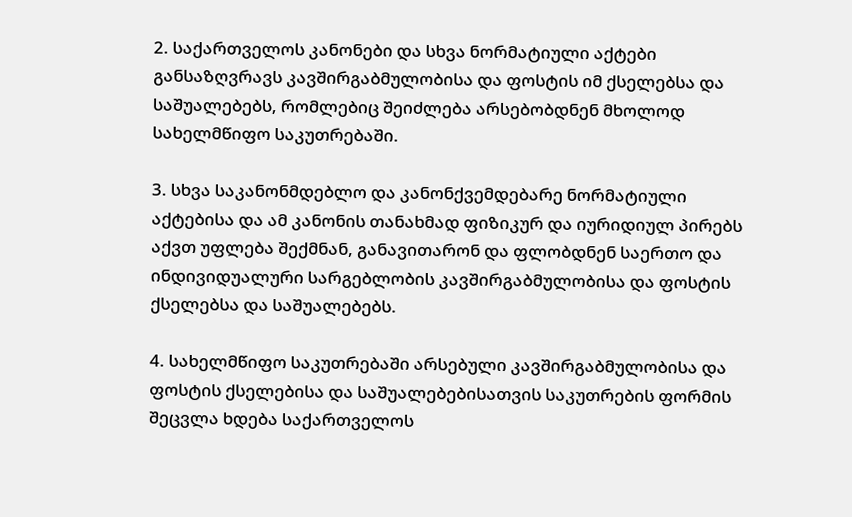2. საქართველოს კანონები და სხვა ნორმატიული აქტები განსაზღვრავს კავშირგაბმულობისა და ფოსტის იმ ქსელებსა და საშუალებებს, რომლებიც შეიძლება არსებობდნენ მხოლოდ სახელმწიფო საკუთრებაში.

3. სხვა საკანონმდებლო და კანონქვემდებარე ნორმატიული აქტებისა და ამ კანონის თანახმად ფიზიკურ და იურიდიულ პირებს აქვთ უფლება შექმნან, განავითარონ და ფლობდნენ საერთო და ინდივიდუალური სარგებლობის კავშირგაბმულობისა და ფოსტის ქსელებსა და საშუალებებს.

4. სახელმწიფო საკუთრებაში არსებული კავშირგაბმულობისა და ფოსტის ქსელებისა და საშუალებებისათვის საკუთრების ფორმის შეცვლა ხდება საქართველოს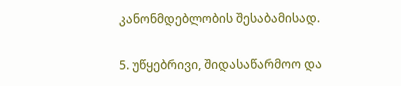კანონმდებლობის შესაბამისად.

5. უწყებრივი, შიდასაწარმოო და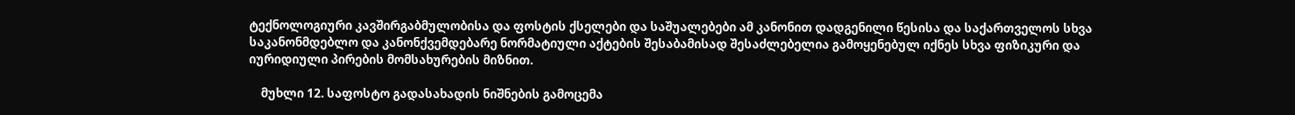ტექნოლოგიური კავშირგაბმულობისა და ფოსტის ქსელები და საშუალებები ამ კანონით დადგენილი წესისა და საქართველოს სხვა საკანონმდებლო და კანონქვემდებარე ნორმატიული აქტების შესაბამისად შესაძლებელია გამოყენებულ იქნეს სხვა ფიზიკური და იურიდიული პირების მომსახურების მიზნით.

    მუხლი 12. საფოსტო გადასახადის ნიშნების გამოცემა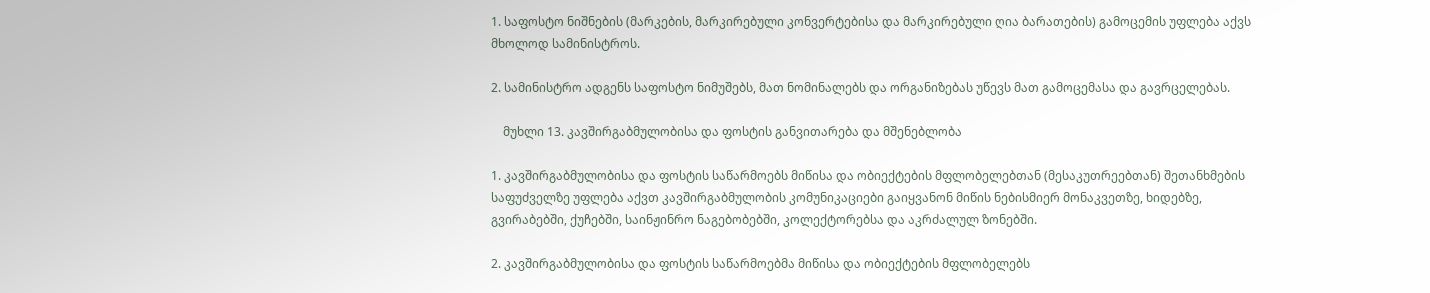1. საფოსტო ნიშნების (მარკების, მარკირებული კონვერტებისა და მარკირებული ღია ბარათების) გამოცემის უფლება აქვს მხოლოდ სამინისტროს.

2. სამინისტრო ადგენს საფოსტო ნიმუშებს, მათ ნომინალებს და ორგანიზებას უწევს მათ გამოცემასა და გავრცელებას.

    მუხლი 13. კავშირგაბმულობისა და ფოსტის განვითარება და მშენებლობა

1. კავშირგაბმულობისა და ფოსტის საწარმოებს მიწისა და ობიექტების მფლობელებთან (მესაკუთრეებთან) შეთანხმების საფუძველზე უფლება აქვთ კავშირგაბმულობის კომუნიკაციები გაიყვანონ მიწის ნებისმიერ მონაკვეთზე, ხიდებზე, გვირაბებში, ქუჩებში, საინჟინრო ნაგებობებში, კოლექტორებსა და აკრძალულ ზონებში.

2. კავშირგაბმულობისა და ფოსტის საწარმოებმა მიწისა და ობიექტების მფლობელებს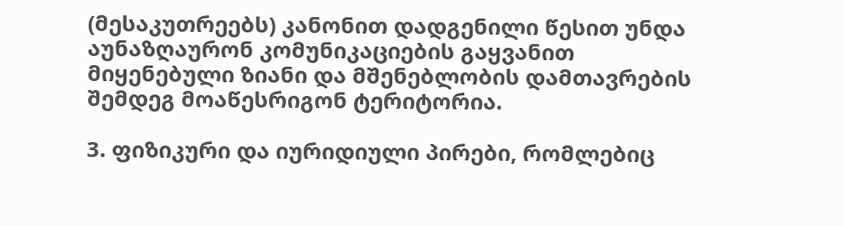(მესაკუთრეებს) კანონით დადგენილი წესით უნდა აუნაზღაურონ კომუნიკაციების გაყვანით მიყენებული ზიანი და მშენებლობის დამთავრების შემდეგ მოაწესრიგონ ტერიტორია.

3. ფიზიკური და იურიდიული პირები, რომლებიც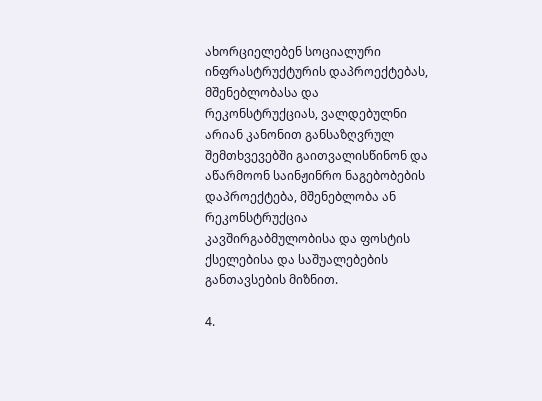ახორციელებენ სოციალური ინფრასტრუქტურის დაპროექტებას, მშენებლობასა და რეკონსტრუქციას, ვალდებულნი არიან კანონით განსაზღვრულ შემთხვევებში გაითვალისწინონ და აწარმოონ საინჟინრო ნაგებობების დაპროექტება, მშენებლობა ან რეკონსტრუქცია კავშირგაბმულობისა და ფოსტის ქსელებისა და საშუალებების განთავსების მიზნით.

4.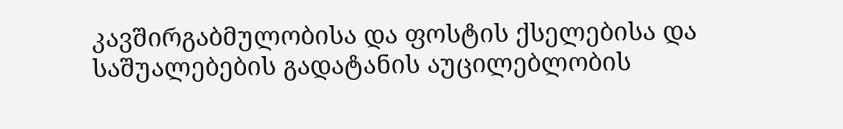კავშირგაბმულობისა და ფოსტის ქსელებისა და საშუალებების გადატანის აუცილებლობის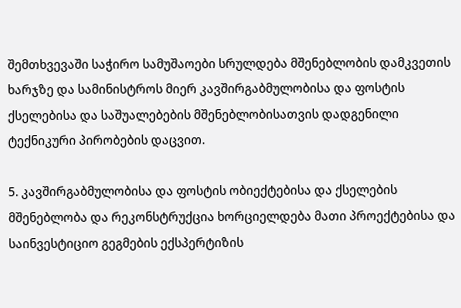შემთხვევაში საჭირო სამუშაოები სრულდება მშენებლობის დამკვეთის ხარჯზე და სამინისტროს მიერ კავშირგაბმულობისა და ფოსტის ქსელებისა და საშუალებების მშენებლობისათვის დადგენილი ტექნიკური პირობების დაცვით.

5. კავშირგაბმულობისა და ფოსტის ობიექტებისა და ქსელების მშენებლობა და რეკონსტრუქცია ხორციელდება მათი პროექტებისა და საინვესტიციო გეგმების ექსპერტიზის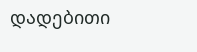დადებითი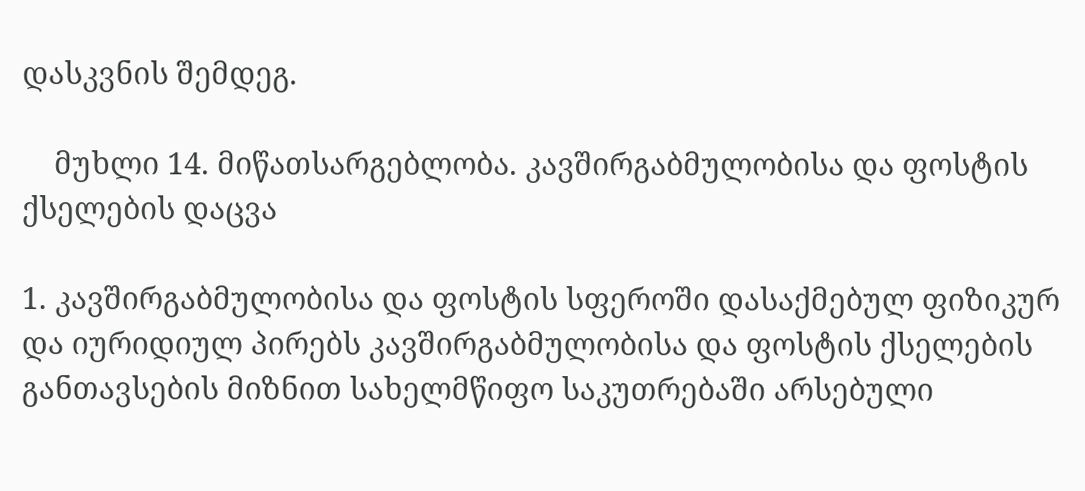დასკვნის შემდეგ.

    მუხლი 14. მიწათსარგებლობა. კავშირგაბმულობისა და ფოსტის ქსელების დაცვა

1. კავშირგაბმულობისა და ფოსტის სფეროში დასაქმებულ ფიზიკურ და იურიდიულ პირებს კავშირგაბმულობისა და ფოსტის ქსელების განთავსების მიზნით სახელმწიფო საკუთრებაში არსებული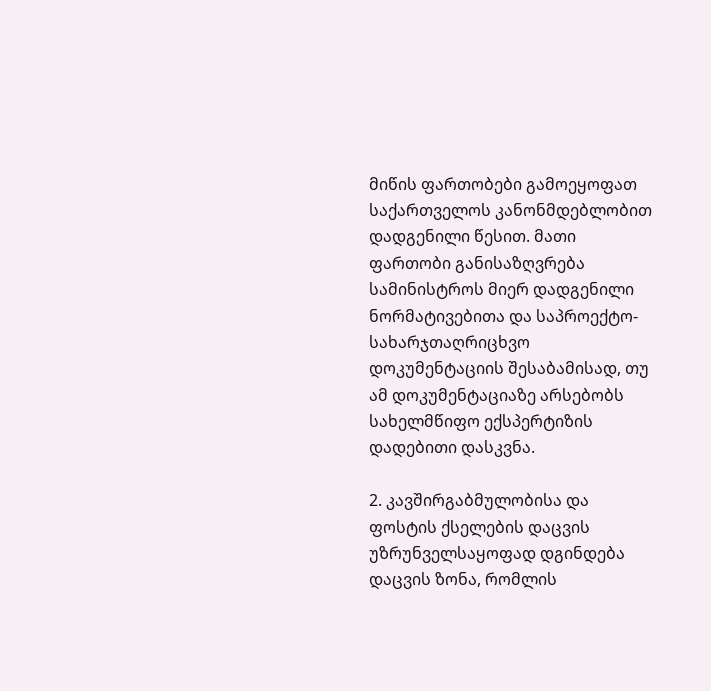მიწის ფართობები გამოეყოფათ საქართველოს კანონმდებლობით დადგენილი წესით. მათი ფართობი განისაზღვრება სამინისტროს მიერ დადგენილი ნორმატივებითა და საპროექტო-სახარჯთაღრიცხვო დოკუმენტაციის შესაბამისად, თუ ამ დოკუმენტაციაზე არსებობს სახელმწიფო ექსპერტიზის დადებითი დასკვნა.

2. კავშირგაბმულობისა და ფოსტის ქსელების დაცვის უზრუნველსაყოფად დგინდება დაცვის ზონა, რომლის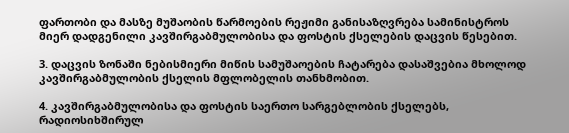ფართობი და მასზე მუშაობის წარმოების რეჟიმი განისაზღვრება სამინისტროს მიერ დადგენილი კავშირგაბმულობისა და ფოსტის ქსელების დაცვის წესებით.

3. დაცვის ზონაში ნებისმიერი მიწის სამუშაოების ჩატარება დასაშვებია მხოლოდ კავშირგაბმულობის ქსელის მფლობელის თანხმობით.

4. კავშირგაბმულობისა და ფოსტის საერთო სარგებლობის ქსელებს, რადიოსიხშირულ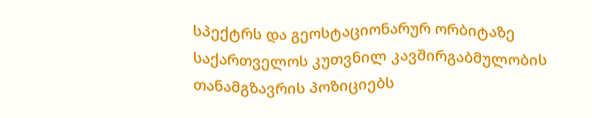სპექტრს და გეოსტაციონარურ ორბიტაზე საქართველოს კუთვნილ კავშირგაბმულობის თანამგზავრის პოზიციებს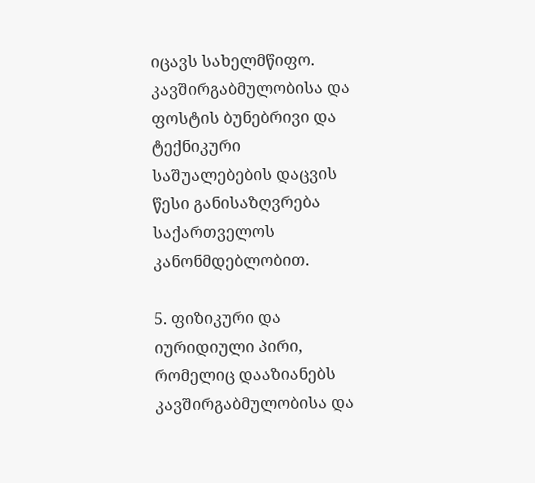იცავს სახელმწიფო. კავშირგაბმულობისა და ფოსტის ბუნებრივი და ტექნიკური საშუალებების დაცვის წესი განისაზღვრება საქართველოს კანონმდებლობით.

5. ფიზიკური და იურიდიული პირი, რომელიც დააზიანებს კავშირგაბმულობისა და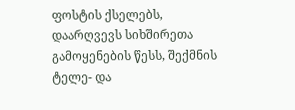ფოსტის ქსელებს, დაარღვევს სიხშირეთა გამოყენების წესს, შექმნის ტელე- და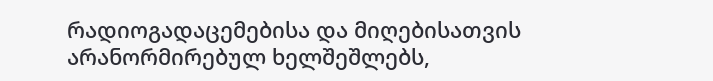რადიოგადაცემებისა და მიღებისათვის არანორმირებულ ხელშეშლებს,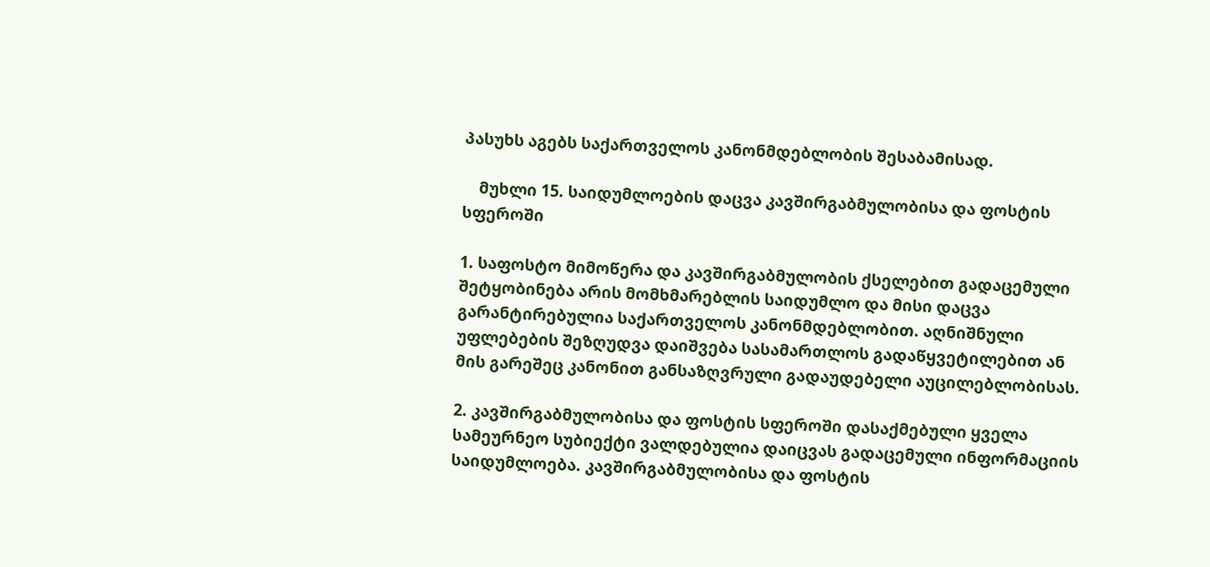პასუხს აგებს საქართველოს კანონმდებლობის შესაბამისად.

    მუხლი 15. საიდუმლოების დაცვა კავშირგაბმულობისა და ფოსტის სფეროში

1. საფოსტო მიმოწერა და კავშირგაბმულობის ქსელებით გადაცემული შეტყობინება არის მომხმარებლის საიდუმლო და მისი დაცვა გარანტირებულია საქართველოს კანონმდებლობით. აღნიშნული უფლებების შეზღუდვა დაიშვება სასამართლოს გადაწყვეტილებით ან მის გარეშეც კანონით განსაზღვრული გადაუდებელი აუცილებლობისას.

2. კავშირგაბმულობისა და ფოსტის სფეროში დასაქმებული ყველა სამეურნეო სუბიექტი ვალდებულია დაიცვას გადაცემული ინფორმაციის საიდუმლოება. კავშირგაბმულობისა და ფოსტის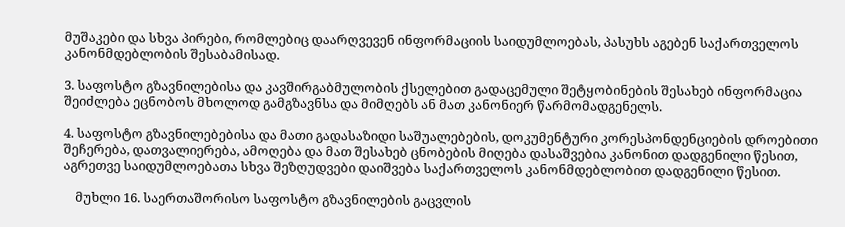მუშაკები და სხვა პირები, რომლებიც დაარღვევენ ინფორმაციის საიდუმლოებას, პასუხს აგებენ საქართველოს კანონმდებლობის შესაბამისად.

3. საფოსტო გზავნილებისა და კავშირგაბმულობის ქსელებით გადაცემული შეტყობინების შესახებ ინფორმაცია შეიძლება ეცნობოს მხოლოდ გამგზავნსა და მიმღებს ან მათ კანონიერ წარმომადგენელს.

4. საფოსტო გზავნილებებისა და მათი გადასაზიდი საშუალებების, დოკუმენტური კორესპონდენციების დროებითი შეჩერება, დათვალიერება, ამოღება და მათ შესახებ ცნობების მიღება დასაშვებია კანონით დადგენილი წესით, აგრეთვე საიდუმლოებათა სხვა შეზღუდვები დაიშვება საქართველოს კანონმდებლობით დადგენილი წესით.

    მუხლი 16. საერთაშორისო საფოსტო გზავნილების გაცვლის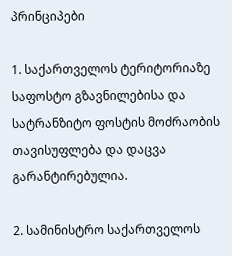პრინციპები

1. საქართველოს ტერიტორიაზე საფოსტო გზავნილებისა და სატრანზიტო ფოსტის მოძრაობის თავისუფლება და დაცვა გარანტირებულია.

2. სამინისტრო საქართველოს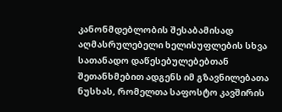კანონმდებლობის შესაბამისად აღმასრულებელი ხელისუფლების სხვა სათანადო დაწესებულებებთან შეთანხმებით ადგენს იმ გზავნილებათა ნუსხას, რომელთა საფოსტო კავშირის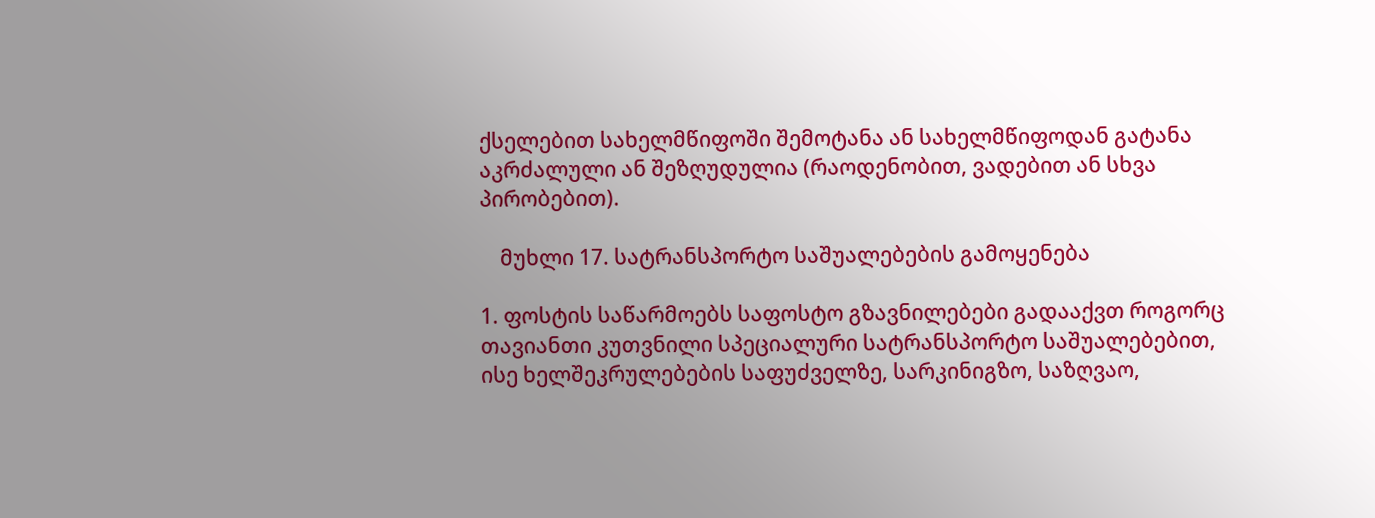ქსელებით სახელმწიფოში შემოტანა ან სახელმწიფოდან გატანა აკრძალული ან შეზღუდულია (რაოდენობით, ვადებით ან სხვა პირობებით).

    მუხლი 17. სატრანსპორტო საშუალებების გამოყენება

1. ფოსტის საწარმოებს საფოსტო გზავნილებები გადააქვთ როგორც თავიანთი კუთვნილი სპეციალური სატრანსპორტო საშუალებებით, ისე ხელშეკრულებების საფუძველზე, სარკინიგზო, საზღვაო,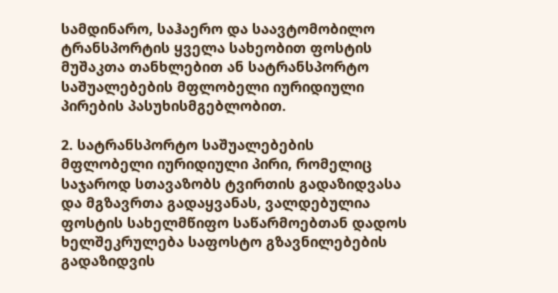სამდინარო, საჰაერო და საავტომობილო ტრანსპორტის ყველა სახეობით ფოსტის მუშაკთა თანხლებით ან სატრანსპორტო საშუალებების მფლობელი იურიდიული პირების პასუხისმგებლობით.

2. სატრანსპორტო საშუალებების მფლობელი იურიდიული პირი, რომელიც საჯაროდ სთავაზობს ტვირთის გადაზიდვასა და მგზავრთა გადაყვანას, ვალდებულია ფოსტის სახელმწიფო საწარმოებთან დადოს ხელშეკრულება საფოსტო გზავნილებების გადაზიდვის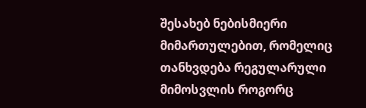შესახებ ნებისმიერი მიმართულებით, რომელიც თანხვდება რეგულარული მიმოსვლის როგორც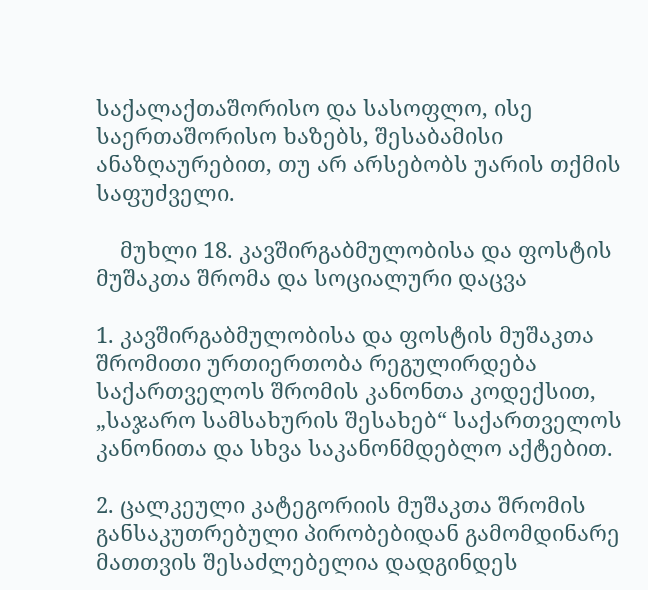საქალაქთაშორისო და სასოფლო, ისე საერთაშორისო ხაზებს, შესაბამისი ანაზღაურებით, თუ არ არსებობს უარის თქმის საფუძველი.

    მუხლი 18. კავშირგაბმულობისა და ფოსტის მუშაკთა შრომა და სოციალური დაცვა

1. კავშირგაბმულობისა და ფოსტის მუშაკთა შრომითი ურთიერთობა რეგულირდება საქართველოს შრომის კანონთა კოდექსით, „საჯარო სამსახურის შესახებ“ საქართველოს კანონითა და სხვა საკანონმდებლო აქტებით.

2. ცალკეული კატეგორიის მუშაკთა შრომის განსაკუთრებული პირობებიდან გამომდინარე მათთვის შესაძლებელია დადგინდეს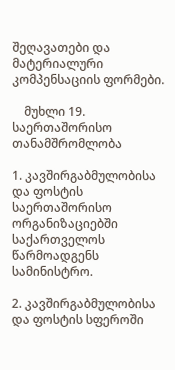შეღავათები და მატერიალური კომპენსაციის ფორმები.

    მუხლი 19. საერთაშორისო თანამშრომლობა

1. კავშირგაბმულობისა და ფოსტის საერთაშორისო ორგანიზაციებში საქართველოს წარმოადგენს სამინისტრო.

2. კავშირგაბმულობისა და ფოსტის სფეროში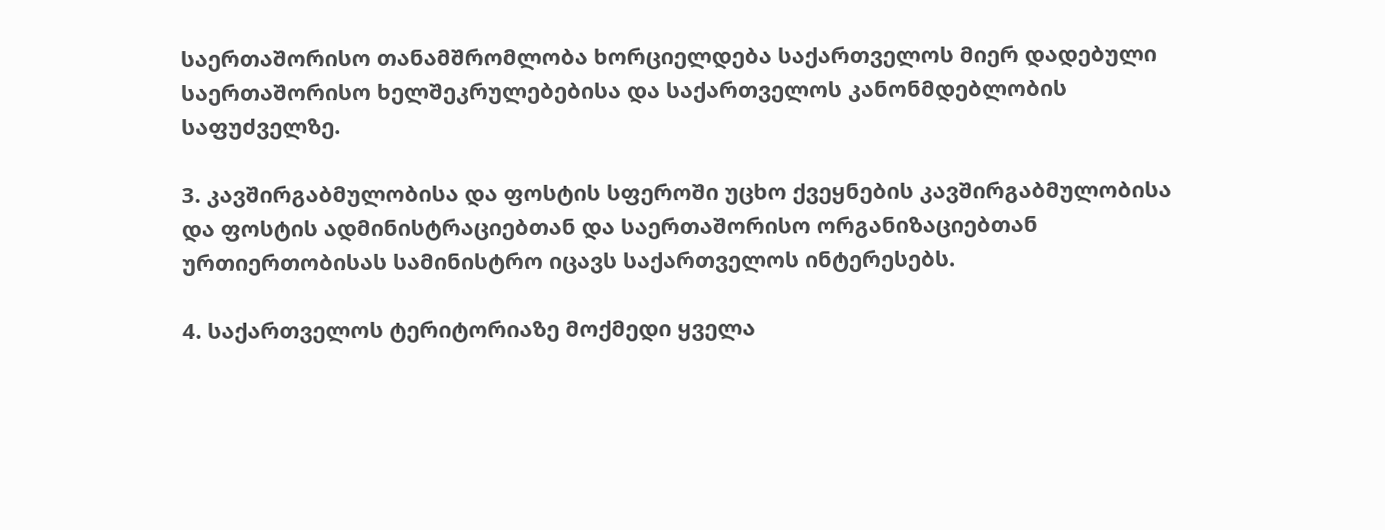საერთაშორისო თანამშრომლობა ხორციელდება საქართველოს მიერ დადებული საერთაშორისო ხელშეკრულებებისა და საქართველოს კანონმდებლობის საფუძველზე.

3. კავშირგაბმულობისა და ფოსტის სფეროში უცხო ქვეყნების კავშირგაბმულობისა და ფოსტის ადმინისტრაციებთან და საერთაშორისო ორგანიზაციებთან ურთიერთობისას სამინისტრო იცავს საქართველოს ინტერესებს.

4. საქართველოს ტერიტორიაზე მოქმედი ყველა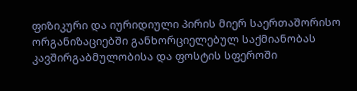ფიზიკური და იურიდიული პირის მიერ საერთაშორისო ორგანიზაციებში განხორციელებულ საქმიანობას კავშირგაბმულობისა და ფოსტის სფეროში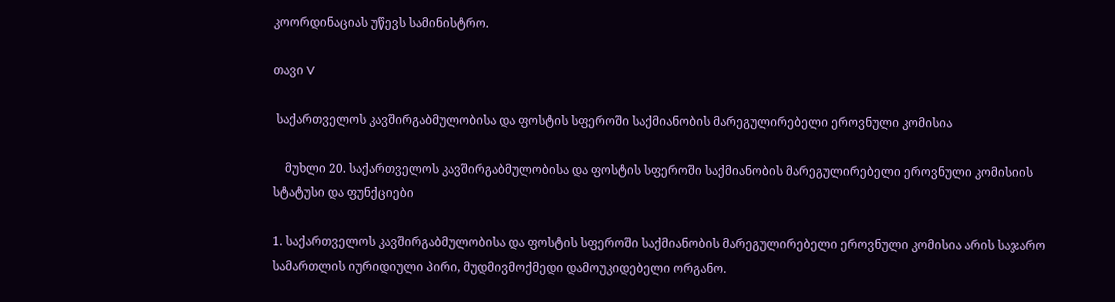კოორდინაციას უწევს სამინისტრო.

თავი V

 საქართველოს კავშირგაბმულობისა და ფოსტის სფეროში საქმიანობის მარეგულირებელი ეროვნული კომისია

    მუხლი 20. საქართველოს კავშირგაბმულობისა და ფოსტის სფეროში საქმიანობის მარეგულირებელი ეროვნული კომისიის სტატუსი და ფუნქციები

1. საქართველოს კავშირგაბმულობისა და ფოსტის სფეროში საქმიანობის მარეგულირებელი ეროვნული კომისია არის საჯარო სამართლის იურიდიული პირი, მუდმივმოქმედი დამოუკიდებელი ორგანო.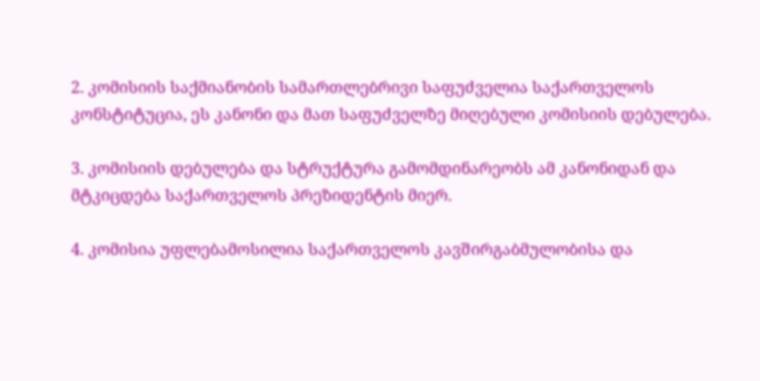2. კომისიის საქმიანობის სამართლებრივი საფუძველია საქართველოს კონსტიტუცია, ეს კანონი და მათ საფუძველზე მიღებული კომისიის დებულება.

3. კომისიის დებულება და სტრუქტურა გამომდინარეობს ამ კანონიდან და მტკიცდება საქართველოს პრეზიდენტის მიერ.

4. კომისია უფლებამოსილია საქართველოს კავშირგაბმულობისა და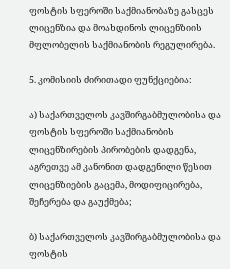ფოსტის სფეროში საქმიანობაზე გასცეს ლიცენზია და მოახდინოს ლიცენზიის მფლობელის საქმიანობის რეგულირება.

5. კომისიის ძირითადი ფუნქციებია:

ა) საქართველოს კავშირგაბმულობისა და ფოსტის სფეროში საქმიანობის ლიცენზირების პირობების დადგენა, აგრეთვე ამ კანონით დადგენილი წესით ლიცენზიების გაცემა, მოდიფიცირება, შეჩერება და გაუქმება;

ბ) საქართველოს კავშირგაბმულობისა და ფოსტის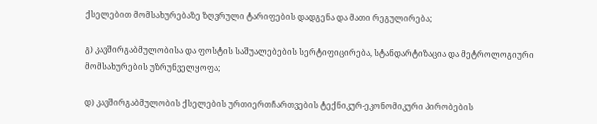ქსელებით მომსახურებაზე ზღვრული ტარიფების დადგენა და მათი რეგულირება;

გ) კავშირგაბმულობისა და ფოსტის საშუალებების სერტიფიცირება, სტანდარტიზაცია და მეტროლოგიური მომსახურების უზრუნველყოფა;

დ) კავშირგაბმულობის ქსელების ურთიერთჩართვების ტექნიკურ-ეკონომიკური პირობების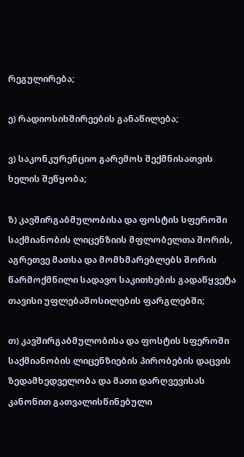რეგულირება;

ე) რადიოსიხშირეების განაწილება;

ვ) საკონკურენციო გარემოს შექმნისათვის ხელის შეწყობა;

ზ) კავშირგაბმულობისა და ფოსტის სფეროში საქმიანობის ლიცენზიის მფლობელთა შორის, აგრეთვე მათსა და მომხმარებლებს შორის წარმოქმნილი სადავო საკითხების გადაწყვეტა თავისი უფლებამოსილების ფარგლებში;

თ) კავშირგაბმულობისა და ფოსტის სფეროში საქმიანობის ლიცენზიების პირობების დაცვის ზედამხედველობა და მათი დარღვევისას კანონით გათვალისწინებული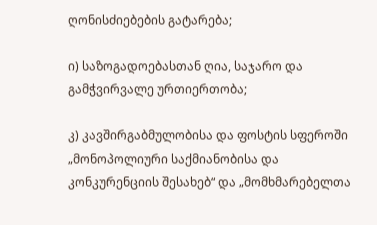ღონისძიებების გატარება;

ი) საზოგადოებასთან ღია, საჯარო და გამჭვირვალე ურთიერთობა;

კ) კავშირგაბმულობისა და ფოსტის სფეროში „მონოპოლიური საქმიანობისა და კონკურენციის შესახებ“ და „მომხმარებელთა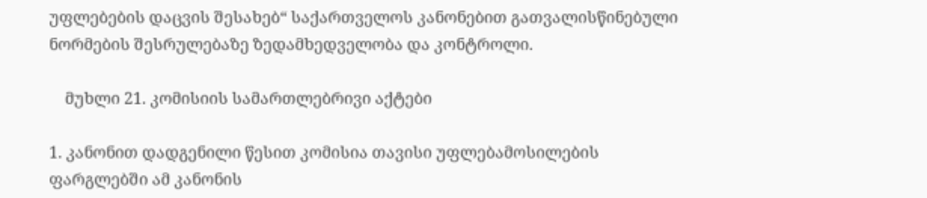უფლებების დაცვის შესახებ“ საქართველოს კანონებით გათვალისწინებული ნორმების შესრულებაზე ზედამხედველობა და კონტროლი.

    მუხლი 21. კომისიის სამართლებრივი აქტები

1. კანონით დადგენილი წესით კომისია თავისი უფლებამოსილების ფარგლებში ამ კანონის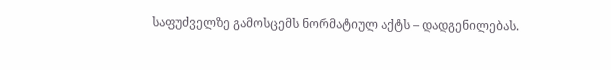საფუძველზე გამოსცემს ნორმატიულ აქტს – დადგენილებას.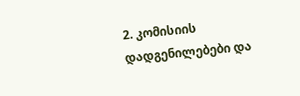2. კომისიის დადგენილებები და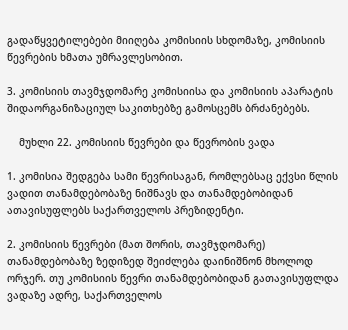გადაწყვეტილებები მიიღება კომისიის სხდომაზე, კომისიის წევრების ხმათა უმრავლესობით.

3. კომისიის თავმჯდომარე კომისიისა და კომისიის აპარატის შიდაორგანიზაციულ საკითხებზე გამოსცემს ბრძანებებს.

    მუხლი 22. კომისიის წევრები და წევრობის ვადა

1. კომისია შედგება სამი წევრისაგან, რომლებსაც ექვსი წლის ვადით თანამდებობაზე ნიშნავს და თანამდებობიდან ათავისუფლებს საქართველოს პრეზიდენტი.

2. კომისიის წევრები (მათ შორის, თავმჯდომარე) თანამდებობაზე ზედიზედ შეიძლება დაინიშნონ მხოლოდ ორჯერ. თუ კომისიის წევრი თანამდებობიდან გათავისუფლდა ვადაზე ადრე, საქართველოს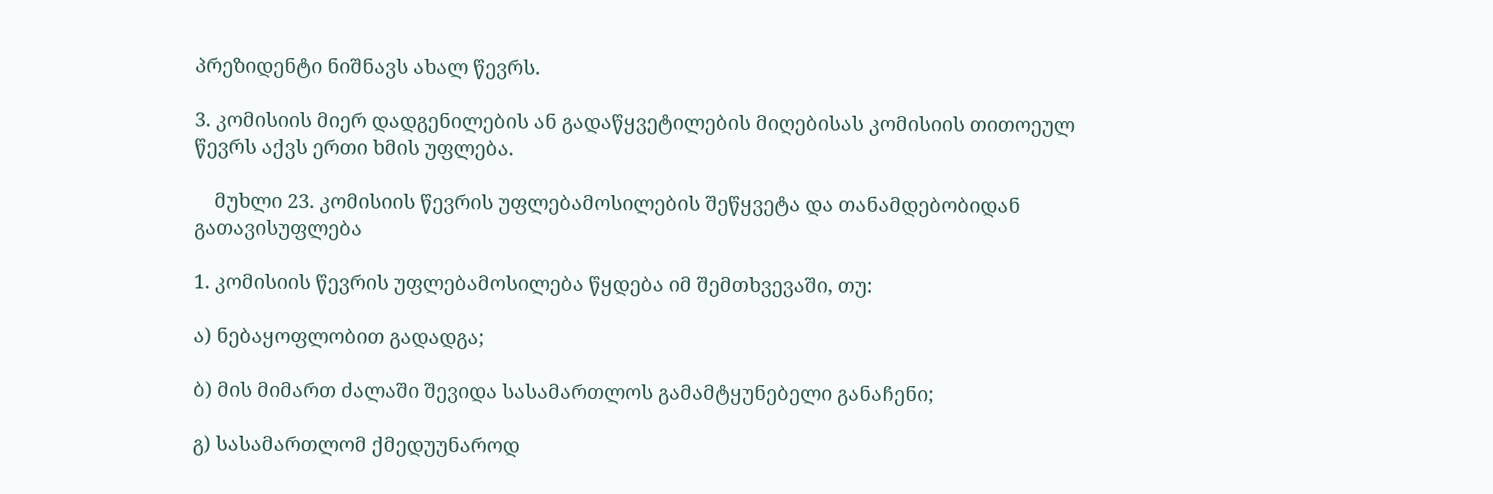პრეზიდენტი ნიშნავს ახალ წევრს.

3. კომისიის მიერ დადგენილების ან გადაწყვეტილების მიღებისას კომისიის თითოეულ წევრს აქვს ერთი ხმის უფლება.

    მუხლი 23. კომისიის წევრის უფლებამოსილების შეწყვეტა და თანამდებობიდან გათავისუფლება

1. კომისიის წევრის უფლებამოსილება წყდება იმ შემთხვევაში, თუ:

ა) ნებაყოფლობით გადადგა;

ბ) მის მიმართ ძალაში შევიდა სასამართლოს გამამტყუნებელი განაჩენი;

გ) სასამართლომ ქმედუუნაროდ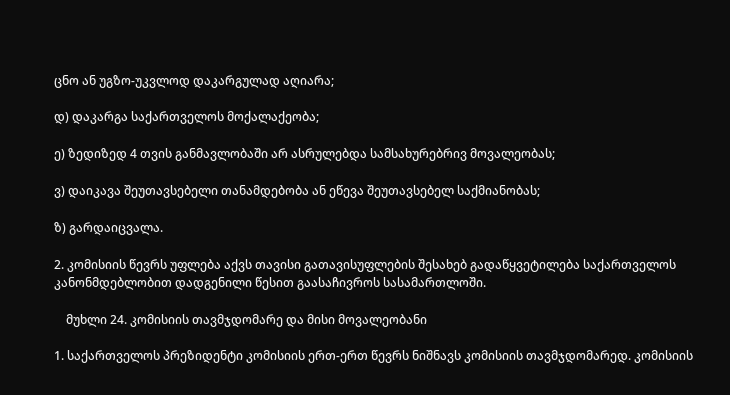ცნო ან უგზო-უკვლოდ დაკარგულად აღიარა;

დ) დაკარგა საქართველოს მოქალაქეობა;

ე) ზედიზედ 4 თვის განმავლობაში არ ასრულებდა სამსახურებრივ მოვალეობას;

ვ) დაიკავა შეუთავსებელი თანამდებობა ან ეწევა შეუთავსებელ საქმიანობას;

ზ) გარდაიცვალა.

2. კომისიის წევრს უფლება აქვს თავისი გათავისუფლების შესახებ გადაწყვეტილება საქართველოს კანონმდებლობით დადგენილი წესით გაასაჩივროს სასამართლოში.

    მუხლი 24. კომისიის თავმჯდომარე და მისი მოვალეობანი

1. საქართველოს პრეზიდენტი კომისიის ერთ-ერთ წევრს ნიშნავს კომისიის თავმჯდომარედ. კომისიის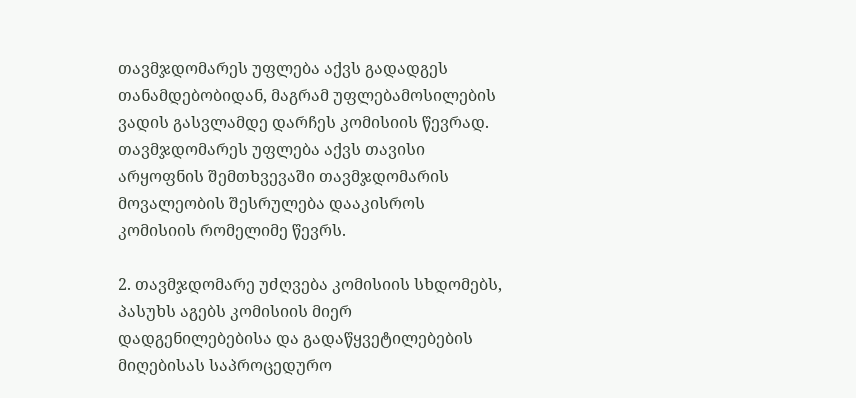თავმჯდომარეს უფლება აქვს გადადგეს თანამდებობიდან, მაგრამ უფლებამოსილების ვადის გასვლამდე დარჩეს კომისიის წევრად. თავმჯდომარეს უფლება აქვს თავისი არყოფნის შემთხვევაში თავმჯდომარის მოვალეობის შესრულება დააკისროს კომისიის რომელიმე წევრს.

2. თავმჯდომარე უძღვება კომისიის სხდომებს, პასუხს აგებს კომისიის მიერ დადგენილებებისა და გადაწყვეტილებების მიღებისას საპროცედურო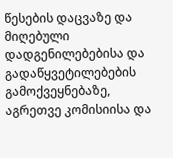წესების დაცვაზე და მიღებული დადგენილებებისა და გადაწყვეტილებების გამოქვეყნებაზე, აგრეთვე კომისიისა და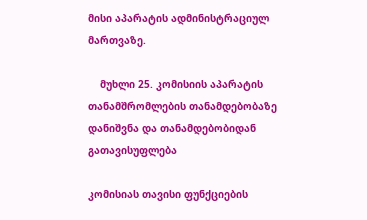მისი აპარატის ადმინისტრაციულ მართვაზე.

    მუხლი 25. კომისიის აპარატის თანამშრომლების თანამდებობაზე დანიშვნა და თანამდებობიდან გათავისუფლება

კომისიას თავისი ფუნქციების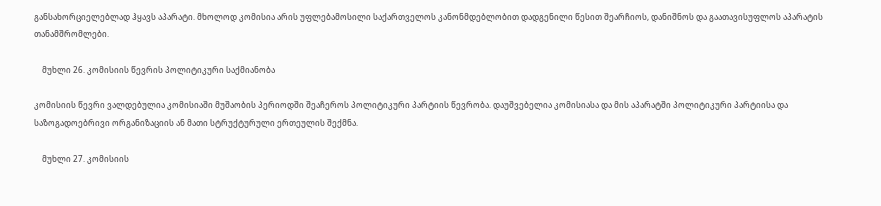განსახორციელებლად ჰყავს აპარატი. მხოლოდ კომისია არის უფლებამოსილი საქართველოს კანონმდებლობით დადგენილი წესით შეარჩიოს, დანიშნოს და გაათავისუფლოს აპარატის თანამშრომლები.

    მუხლი 26. კომისიის წევრის პოლიტიკური საქმიანობა

კომისიის წევრი ვალდებულია კომისიაში მუშაობის პერიოდში შეაჩეროს პოლიტიკური პარტიის წევრობა. დაუშვებელია კომისიასა და მის აპარატში პოლიტიკური პარტიისა და საზოგადოებრივი ორგანიზაციის ან მათი სტრუქტურული ერთეულის შექმნა.

    მუხლი 27. კომისიის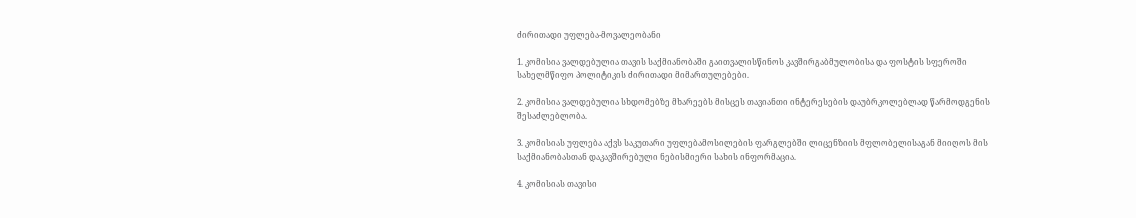ძირითადი უფლება-მოვალეობანი

1. კომისია ვალდებულია თავის საქმიანობაში გაითვალისწინოს კავშირგაბმულობისა და ფოსტის სფეროში სახელმწიფო პოლიტიკის ძირითადი მიმართულებები.

2. კომისია ვალდებულია სხდომებზე მხარეებს მისცეს თავიანთი ინტერესების დაუბრკოლებლად წარმოდგენის შესაძლებლობა.

3. კომისიას უფლება აქვს საკუთარი უფლებამოსილების ფარგლებში ლიცენზიის მფლობელისაგან მიიღოს მის საქმიანობასთან დაკავშირებული ნებისმიერი სახის ინფორმაცია.

4. კომისიას თავისი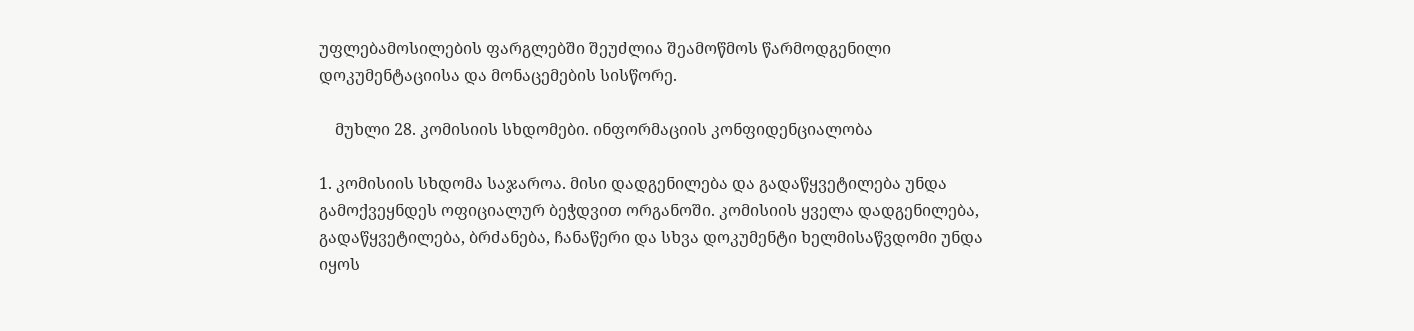უფლებამოსილების ფარგლებში შეუძლია შეამოწმოს წარმოდგენილი დოკუმენტაციისა და მონაცემების სისწორე.

    მუხლი 28. კომისიის სხდომები. ინფორმაციის კონფიდენციალობა

1. კომისიის სხდომა საჯაროა. მისი დადგენილება და გადაწყვეტილება უნდა გამოქვეყნდეს ოფიციალურ ბეჭდვით ორგანოში. კომისიის ყველა დადგენილება, გადაწყვეტილება, ბრძანება, ჩანაწერი და სხვა დოკუმენტი ხელმისაწვდომი უნდა იყოს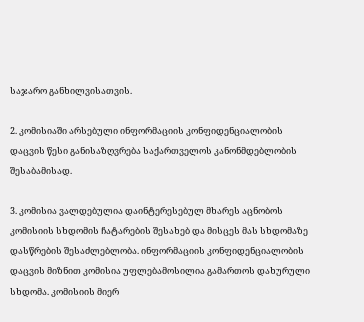საჯარო განხილვისათვის.

2. კომისიაში არსებული ინფორმაციის კონფიდენციალობის დაცვის წესი განისაზღვრება საქართველოს კანონმდებლობის შესაბამისად.

3. კომისია ვალდებულია დაინტერესებულ მხარეს აცნობოს კომისიის სხდომის ჩატარების შესახებ და მისცეს მას სხდომაზე დასწრების შესაძლებლობა. ინფორმაციის კონფიდენციალობის დაცვის მიზნით კომისია უფლებამოსილია გამართოს დახურული სხდომა. კომისიის მიერ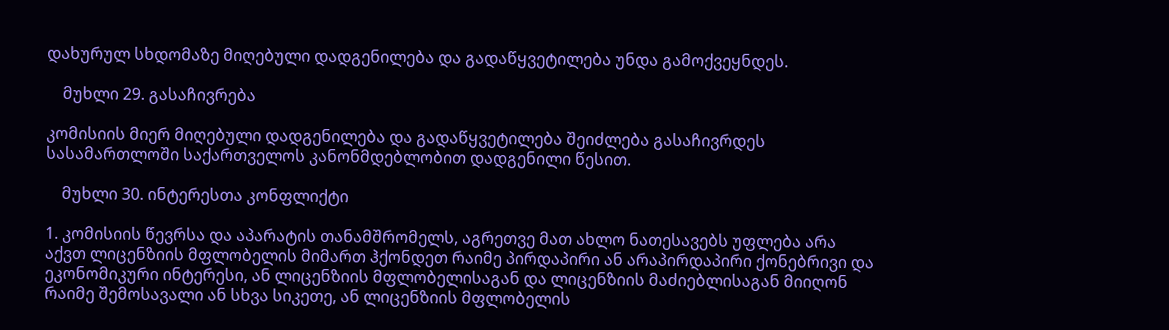დახურულ სხდომაზე მიღებული დადგენილება და გადაწყვეტილება უნდა გამოქვეყნდეს.

    მუხლი 29. გასაჩივრება

კომისიის მიერ მიღებული დადგენილება და გადაწყვეტილება შეიძლება გასაჩივრდეს სასამართლოში საქართველოს კანონმდებლობით დადგენილი წესით.

    მუხლი 30. ინტერესთა კონფლიქტი

1. კომისიის წევრსა და აპარატის თანამშრომელს, აგრეთვე მათ ახლო ნათესავებს უფლება არა აქვთ ლიცენზიის მფლობელის მიმართ ჰქონდეთ რაიმე პირდაპირი ან არაპირდაპირი ქონებრივი და ეკონომიკური ინტერესი, ან ლიცენზიის მფლობელისაგან და ლიცენზიის მაძიებლისაგან მიიღონ რაიმე შემოსავალი ან სხვა სიკეთე, ან ლიცენზიის მფლობელის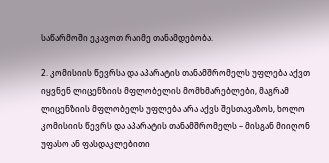საწარმოში ეკავოთ რაიმე თანამდებობა.

2. კომისიის წევრსა და აპარატის თანამშრომელს უფლება აქვთ იყვნენ ლიცენზიის მფლობელის მომხმარებლები, მაგრამ ლიცენზიის მფლობელს უფლება არა აქვს შესთავაზოს, ხოლო კომისიის წევრს და აპარატის თანამშრომელს – მისგან მიიღონ უფასო ან ფასდაკლებითი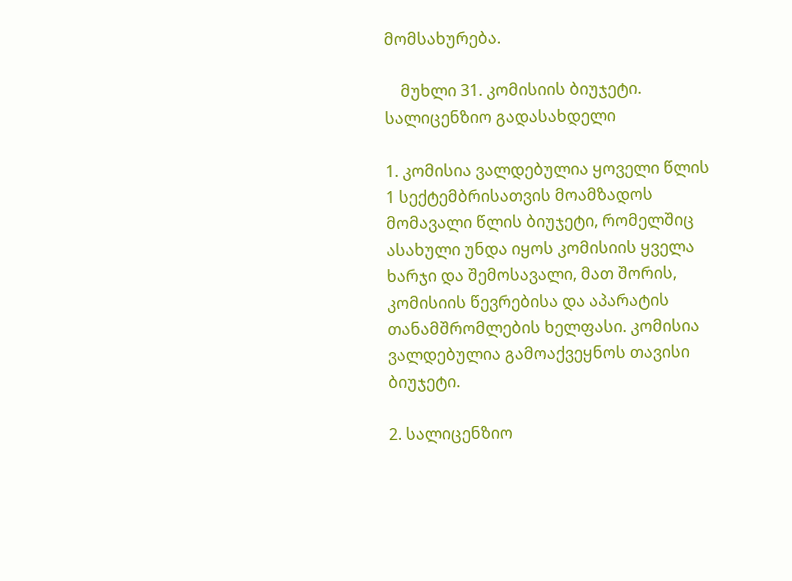მომსახურება.

    მუხლი 31. კომისიის ბიუჯეტი. სალიცენზიო გადასახდელი

1. კომისია ვალდებულია ყოველი წლის 1 სექტემბრისათვის მოამზადოს მომავალი წლის ბიუჯეტი, რომელშიც ასახული უნდა იყოს კომისიის ყველა ხარჯი და შემოსავალი, მათ შორის, კომისიის წევრებისა და აპარატის თანამშრომლების ხელფასი. კომისია ვალდებულია გამოაქვეყნოს თავისი ბიუჯეტი.

2. სალიცენზიო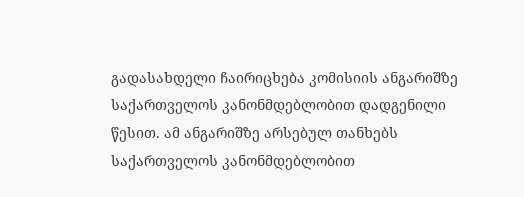გადასახდელი ჩაირიცხება კომისიის ანგარიშზე საქართველოს კანონმდებლობით დადგენილი წესით. ამ ანგარიშზე არსებულ თანხებს საქართველოს კანონმდებლობით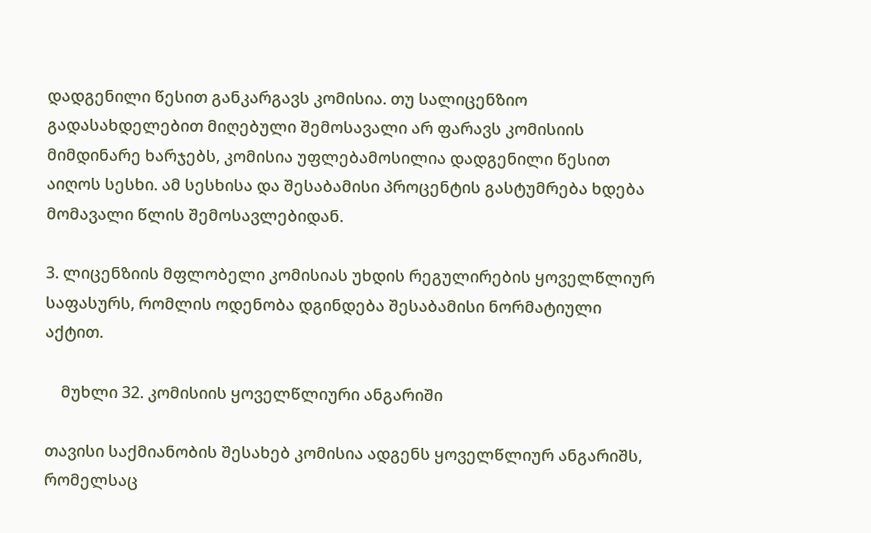დადგენილი წესით განკარგავს კომისია. თუ სალიცენზიო გადასახდელებით მიღებული შემოსავალი არ ფარავს კომისიის მიმდინარე ხარჯებს, კომისია უფლებამოსილია დადგენილი წესით აიღოს სესხი. ამ სესხისა და შესაბამისი პროცენტის გასტუმრება ხდება მომავალი წლის შემოსავლებიდან.

3. ლიცენზიის მფლობელი კომისიას უხდის რეგულირების ყოველწლიურ საფასურს, რომლის ოდენობა დგინდება შესაბამისი ნორმატიული აქტით.

    მუხლი 32. კომისიის ყოველწლიური ანგარიში

თავისი საქმიანობის შესახებ კომისია ადგენს ყოველწლიურ ანგარიშს, რომელსაც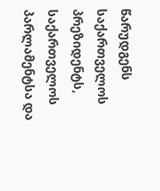წარუდგენს საქართველოს პრეზიდენტს, საქართველოს პარლამენტსა და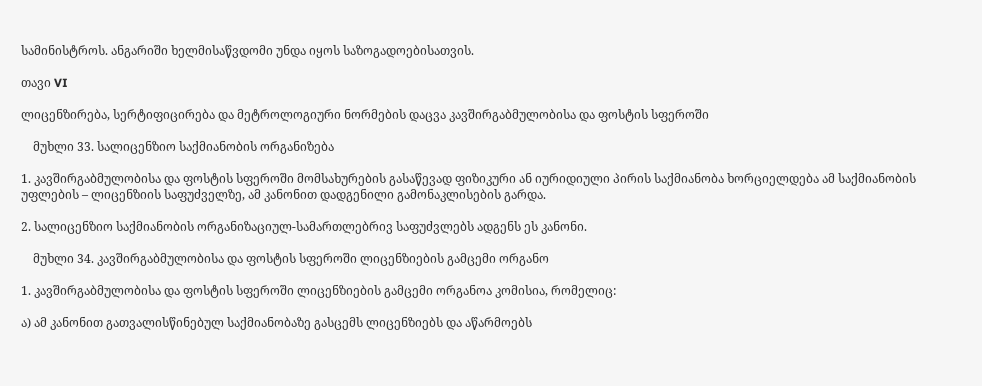სამინისტროს. ანგარიში ხელმისაწვდომი უნდა იყოს საზოგადოებისათვის.

თავი VI

ლიცენზირება, სერტიფიცირება და მეტროლოგიური ნორმების დაცვა კავშირგაბმულობისა და ფოსტის სფეროში

    მუხლი 33. სალიცენზიო საქმიანობის ორგანიზება

1. კავშირგაბმულობისა და ფოსტის სფეროში მომსახურების გასაწევად ფიზიკური ან იურიდიული პირის საქმიანობა ხორციელდება ამ საქმიანობის უფლების – ლიცენზიის საფუძველზე, ამ კანონით დადგენილი გამონაკლისების გარდა.

2. სალიცენზიო საქმიანობის ორგანიზაციულ-სამართლებრივ საფუძვლებს ადგენს ეს კანონი.

    მუხლი 34. კავშირგაბმულობისა და ფოსტის სფეროში ლიცენზიების გამცემი ორგანო

1. კავშირგაბმულობისა და ფოსტის სფეროში ლიცენზიების გამცემი ორგანოა კომისია, რომელიც:

ა) ამ კანონით გათვალისწინებულ საქმიანობაზე გასცემს ლიცენზიებს და აწარმოებს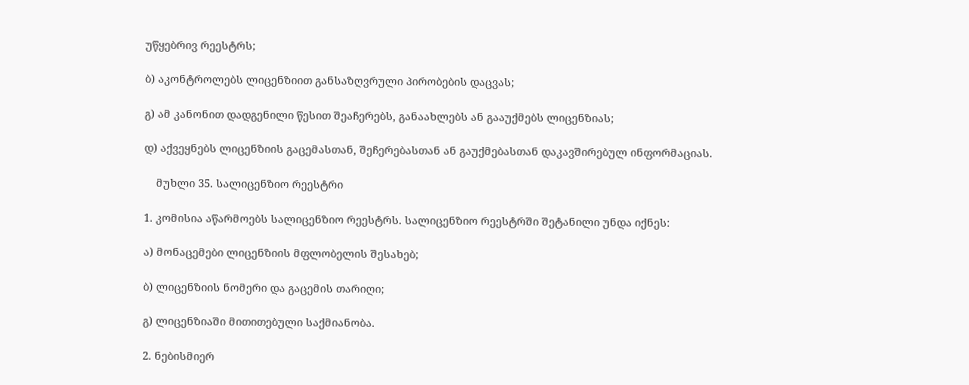უწყებრივ რეესტრს;

ბ) აკონტროლებს ლიცენზიით განსაზღვრული პირობების დაცვას;

გ) ამ კანონით დადგენილი წესით შეაჩერებს, განაახლებს ან გააუქმებს ლიცენზიას;

დ) აქვეყნებს ლიცენზიის გაცემასთან, შეჩერებასთან ან გაუქმებასთან დაკავშირებულ ინფორმაციას.

    მუხლი 35. სალიცენზიო რეესტრი

1. კომისია აწარმოებს სალიცენზიო რეესტრს. სალიცენზიო რეესტრში შეტანილი უნდა იქნეს:

ა) მონაცემები ლიცენზიის მფლობელის შესახებ;

ბ) ლიცენზიის ნომერი და გაცემის თარიღი;

გ) ლიცენზიაში მითითებული საქმიანობა.

2. ნებისმიერ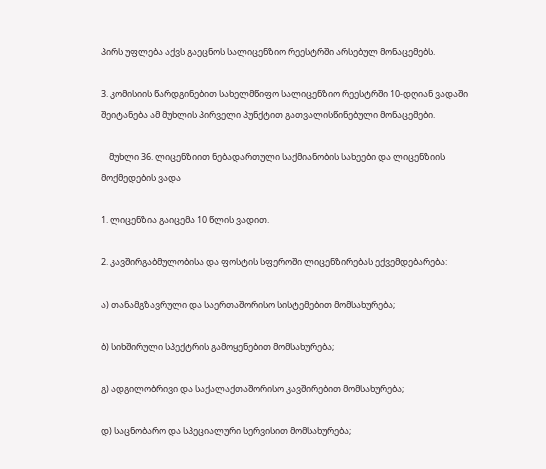პირს უფლება აქვს გაეცნოს სალიცენზიო რეესტრში არსებულ მონაცემებს.

3. კომისიის წარდგინებით სახელმწიფო სალიცენზიო რეესტრში 10-დღიან ვადაში შეიტანება ამ მუხლის პირველი პუნქტით გათვალისწინებული მონაცემები.

    მუხლი 36. ლიცენზიით ნებადართული საქმიანობის სახეები და ლიცენზიის მოქმედების ვადა

1. ლიცენზია გაიცემა 10 წლის ვადით.

2. კავშირგაბმულობისა და ფოსტის სფეროში ლიცენზირებას ექვემდებარება:

ა) თანამგზავრული და საერთაშორისო სისტემებით მომსახურება;

ბ) სიხშირული სპექტრის გამოყენებით მომსახურება;

გ) ადგილობრივი და საქალაქთაშორისო კავშირებით მომსახურება;

დ) საცნობარო და სპეციალური სერვისით მომსახურება;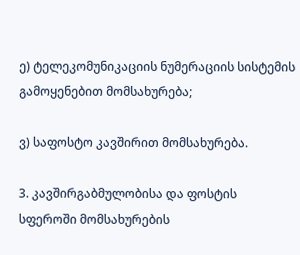ე) ტელეკომუნიკაციის ნუმერაციის სისტემის გამოყენებით მომსახურება;

ვ) საფოსტო კავშირით მომსახურება.

3. კავშირგაბმულობისა და ფოსტის სფეროში მომსახურების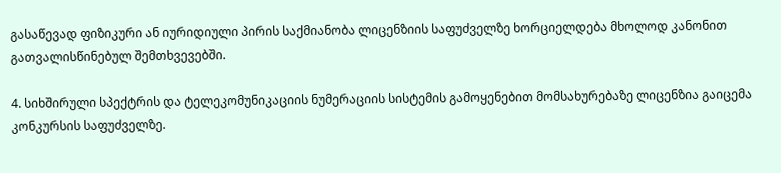გასაწევად ფიზიკური ან იურიდიული პირის საქმიანობა ლიცენზიის საფუძველზე ხორციელდება მხოლოდ კანონით გათვალისწინებულ შემთხვევებში.

4. სიხშირული სპექტრის და ტელეკომუნიკაციის ნუმერაციის სისტემის გამოყენებით მომსახურებაზე ლიცენზია გაიცემა კონკურსის საფუძველზე.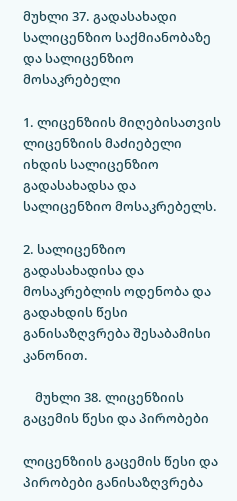მუხლი 37. გადასახადი სალიცენზიო საქმიანობაზე და სალიცენზიო მოსაკრებელი

1. ლიცენზიის მიღებისათვის ლიცენზიის მაძიებელი იხდის სალიცენზიო გადასახადსა და სალიცენზიო მოსაკრებელს.

2. სალიცენზიო გადასახადისა და მოსაკრებლის ოდენობა და გადახდის წესი განისაზღვრება შესაბამისი კანონით.

    მუხლი 38. ლიცენზიის გაცემის წესი და პირობები

ლიცენზიის გაცემის წესი და პირობები განისაზღვრება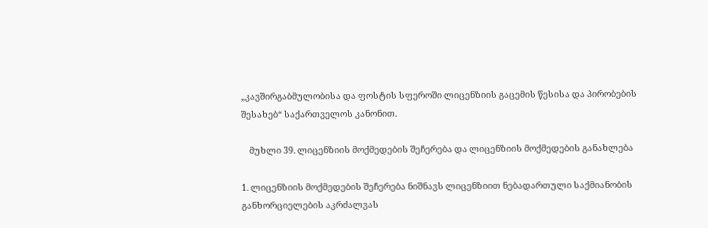„კავშირგაბმულობისა და ფოსტის სფეროში ლიცენზიის გაცემის წესისა და პირობების შესახებ“ საქართველოს კანონით.

    მუხლი 39. ლიცენზიის მოქმედების შეჩერება და ლიცენზიის მოქმედების განახლება

1. ლიცენზიის მოქმედების შეჩერება ნიშნავს ლიცენზიით ნებადართული საქმიანობის განხორციელების აკრძალვას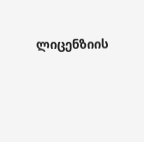ლიცენზიის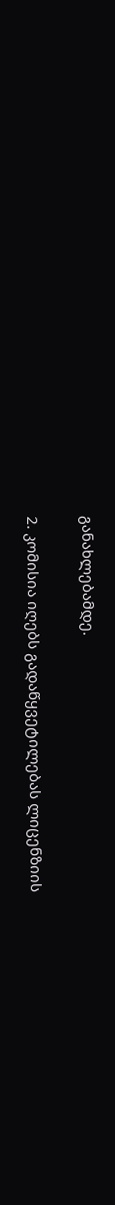განახლებამდე.

2. კომისია იღებს გადაწყვეტილებას ლიცენზიის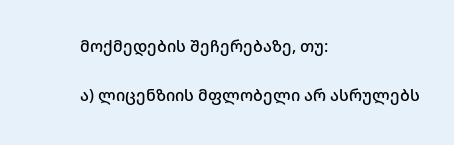მოქმედების შეჩერებაზე, თუ:

ა) ლიცენზიის მფლობელი არ ასრულებს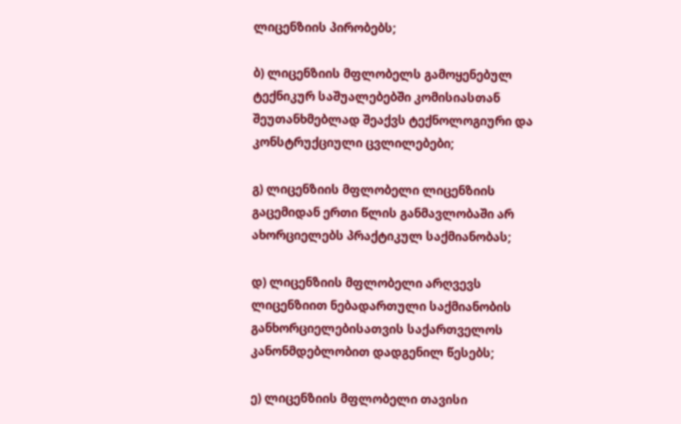ლიცენზიის პირობებს;

ბ) ლიცენზიის მფლობელს გამოყენებულ ტექნიკურ საშუალებებში კომისიასთან შეუთანხმებლად შეაქვს ტექნოლოგიური და კონსტრუქციული ცვლილებები;

გ) ლიცენზიის მფლობელი ლიცენზიის გაცემიდან ერთი წლის განმავლობაში არ ახორციელებს პრაქტიკულ საქმიანობას;

დ) ლიცენზიის მფლობელი არღვევს ლიცენზიით ნებადართული საქმიანობის განხორციელებისათვის საქართველოს კანონმდებლობით დადგენილ წესებს;

ე) ლიცენზიის მფლობელი თავისი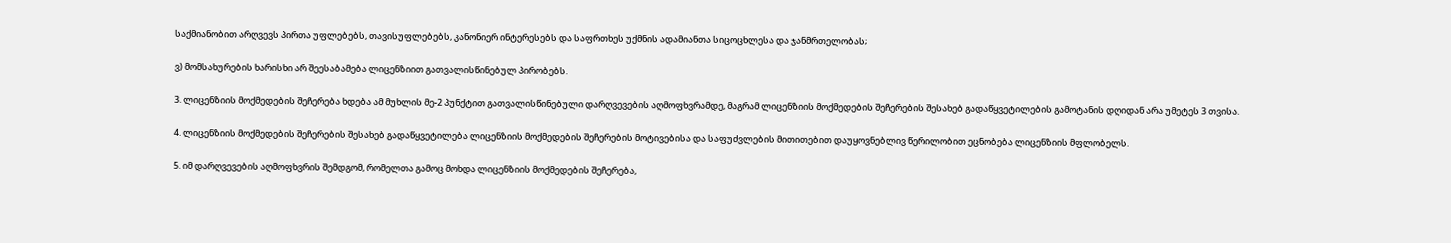საქმიანობით არღვევს პირთა უფლებებს, თავისუფლებებს, კანონიერ ინტერესებს და საფრთხეს უქმნის ადამიანთა სიცოცხლესა და ჯანმრთელობას;

ვ) მომსახურების ხარისხი არ შეესაბამება ლიცენზიით გათვალისწინებულ პირობებს.

3. ლიცენზიის მოქმედების შეჩერება ხდება ამ მუხლის მე-2 პუნქტით გათვალისწინებული დარღვევების აღმოფხვრამდე, მაგრამ ლიცენზიის მოქმედების შეჩერების შესახებ გადაწყვეტილების გამოტანის დღიდან არა უმეტეს 3 თვისა.

4. ლიცენზიის მოქმედების შეჩერების შესახებ გადაწყვეტილება ლიცენზიის მოქმედების შეჩერების მოტივებისა და საფუძვლების მითითებით დაუყოვნებლივ წერილობით ეცნობება ლიცენზიის მფლობელს.

5. იმ დარღვევების აღმოფხვრის შემდგომ, რომელთა გამოც მოხდა ლიცენზიის მოქმედების შეჩერება,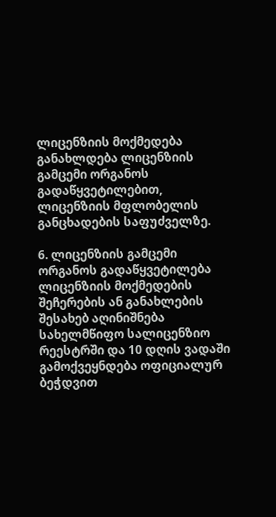ლიცენზიის მოქმედება განახლდება ლიცენზიის გამცემი ორგანოს გადაწყვეტილებით, ლიცენზიის მფლობელის განცხადების საფუძველზე.

6. ლიცენზიის გამცემი ორგანოს გადაწყვეტილება ლიცენზიის მოქმედების შეჩერების ან განახლების შესახებ აღინიშნება სახელმწიფო სალიცენზიო რეესტრში და 10 დღის ვადაში გამოქვეყნდება ოფიციალურ ბეჭდვით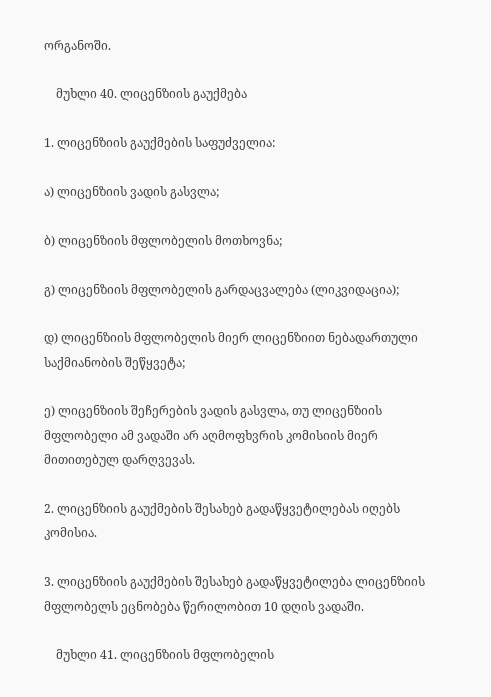ორგანოში.

    მუხლი 40. ლიცენზიის გაუქმება

1. ლიცენზიის გაუქმების საფუძველია:

ა) ლიცენზიის ვადის გასვლა;

ბ) ლიცენზიის მფლობელის მოთხოვნა;

გ) ლიცენზიის მფლობელის გარდაცვალება (ლიკვიდაცია);

დ) ლიცენზიის მფლობელის მიერ ლიცენზიით ნებადართული საქმიანობის შეწყვეტა;

ე) ლიცენზიის შეჩერების ვადის გასვლა, თუ ლიცენზიის მფლობელი ამ ვადაში არ აღმოფხვრის კომისიის მიერ მითითებულ დარღვევას.

2. ლიცენზიის გაუქმების შესახებ გადაწყვეტილებას იღებს კომისია.

3. ლიცენზიის გაუქმების შესახებ გადაწყვეტილება ლიცენზიის მფლობელს ეცნობება წერილობით 10 დღის ვადაში.

    მუხლი 41. ლიცენზიის მფლობელის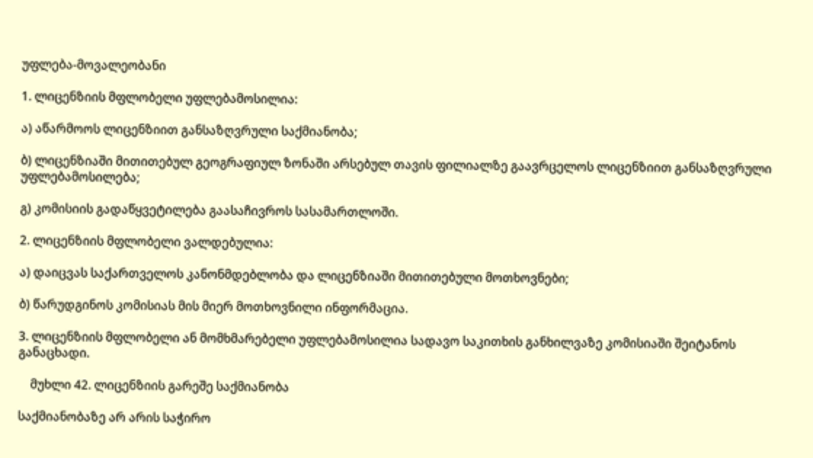უფლება-მოვალეობანი

1. ლიცენზიის მფლობელი უფლებამოსილია:

ა) აწარმოოს ლიცენზიით განსაზღვრული საქმიანობა;

ბ) ლიცენზიაში მითითებულ გეოგრაფიულ ზონაში არსებულ თავის ფილიალზე გაავრცელოს ლიცენზიით განსაზღვრული უფლებამოსილება;

გ) კომისიის გადაწყვეტილება გაასაჩივროს სასამართლოში.

2. ლიცენზიის მფლობელი ვალდებულია:

ა) დაიცვას საქართველოს კანონმდებლობა და ლიცენზიაში მითითებული მოთხოვნები;

ბ) წარუდგინოს კომისიას მის მიერ მოთხოვნილი ინფორმაცია.

3. ლიცენზიის მფლობელი ან მომხმარებელი უფლებამოსილია სადავო საკითხის განხილვაზე კომისიაში შეიტანოს განაცხადი.

    მუხლი 42. ლიცენზიის გარეშე საქმიანობა

საქმიანობაზე არ არის საჭირო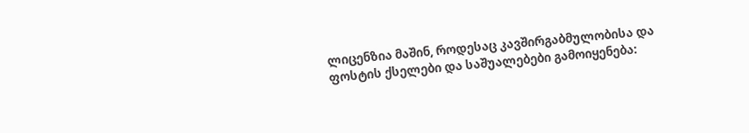ლიცენზია მაშინ, როდესაც კავშირგაბმულობისა და ფოსტის ქსელები და საშუალებები გამოიყენება: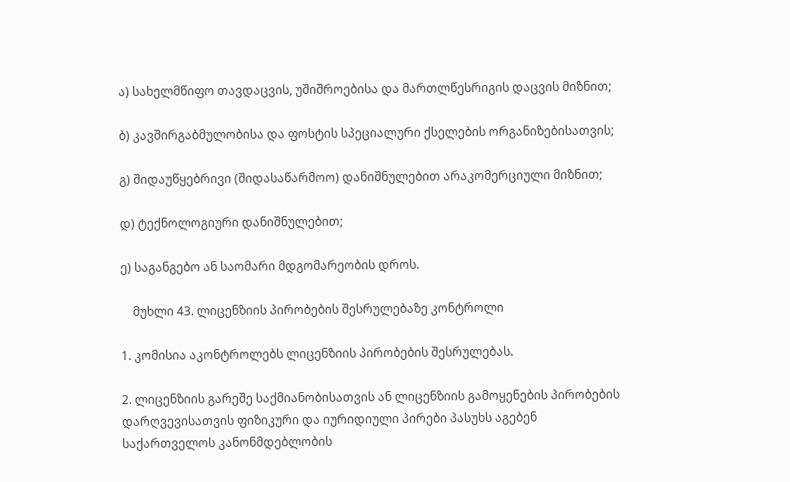ა) სახელმწიფო თავდაცვის, უშიშროებისა და მართლწესრიგის დაცვის მიზნით;

ბ) კავშირგაბმულობისა და ფოსტის სპეციალური ქსელების ორგანიზებისათვის;

გ) შიდაუწყებრივი (შიდასაწარმოო) დანიშნულებით არაკომერციული მიზნით;

დ) ტექნოლოგიური დანიშნულებით;

ე) საგანგებო ან საომარი მდგომარეობის დროს.

    მუხლი 43. ლიცენზიის პირობების შესრულებაზე კონტროლი

1. კომისია აკონტროლებს ლიცენზიის პირობების შესრულებას.

2. ლიცენზიის გარეშე საქმიანობისათვის ან ლიცენზიის გამოყენების პირობების დარღვევისათვის ფიზიკური და იურიდიული პირები პასუხს აგებენ საქართველოს კანონმდებლობის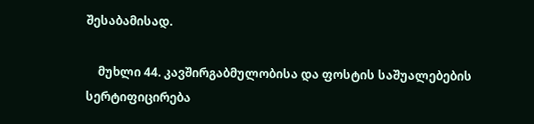შესაბამისად.

    მუხლი 44. კავშირგაბმულობისა და ფოსტის საშუალებების სერტიფიცირება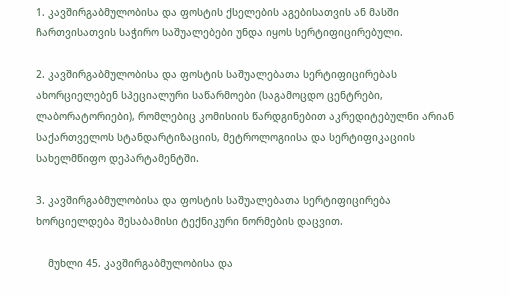1. კავშირგაბმულობისა და ფოსტის ქსელების აგებისათვის ან მასში ჩართვისათვის საჭირო საშუალებები უნდა იყოს სერტიფიცირებული.

2. კავშირგაბმულობისა და ფოსტის საშუალებათა სერტიფიცირებას ახორციელებენ სპეციალური საწარმოები (საგამოცდო ცენტრები, ლაბორატორიები), რომლებიც კომისიის წარდგინებით აკრედიტებულნი არიან საქართველოს სტანდარტიზაციის, მეტროლოგიისა და სერტიფიკაციის სახელმწიფო დეპარტამენტში.

3. კავშირგაბმულობისა და ფოსტის საშუალებათა სერტიფიცირება ხორციელდება შესაბამისი ტექნიკური ნორმების დაცვით.

    მუხლი 45. კავშირგაბმულობისა და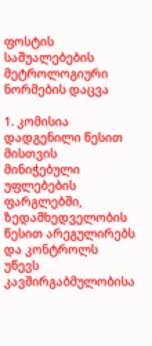ფოსტის საშუალებების მეტროლოგიური ნორმების დაცვა

1. კომისია დადგენილი წესით მისთვის მინიჭებული უფლებების ფარგლებში, ზედამხედველობის წესით არეგულირებს და კონტროლს უწევს კავშირგაბმულობისა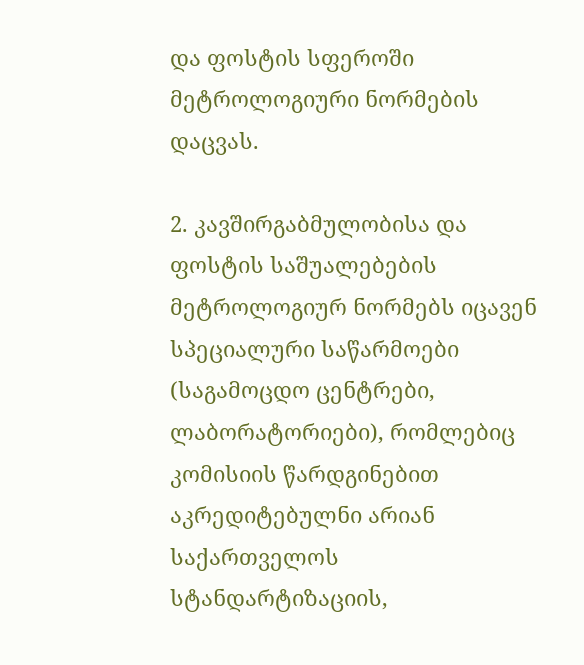და ფოსტის სფეროში მეტროლოგიური ნორმების დაცვას.

2. კავშირგაბმულობისა და ფოსტის საშუალებების მეტროლოგიურ ნორმებს იცავენ სპეციალური საწარმოები (საგამოცდო ცენტრები, ლაბორატორიები), რომლებიც კომისიის წარდგინებით აკრედიტებულნი არიან საქართველოს სტანდარტიზაციის,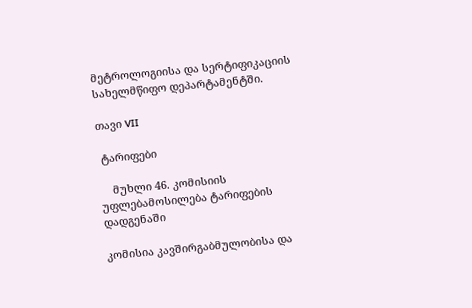მეტროლოგიისა და სერტიფიკაციის სახელმწიფო დეპარტამენტში.

თავი VII

 ტარიფები

    მუხლი 46. კომისიის უფლებამოსილება ტარიფების დადგენაში

კომისია კავშირგაბმულობისა და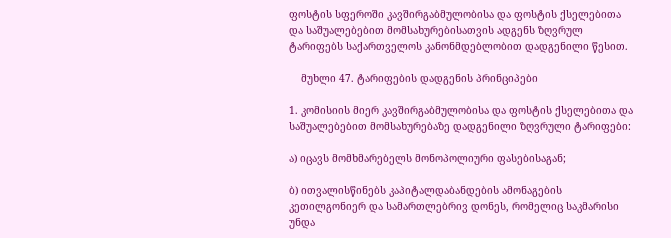ფოსტის სფეროში კავშირგაბმულობისა და ფოსტის ქსელებითა და საშუალებებით მომსახურებისათვის ადგენს ზღვრულ ტარიფებს საქართველოს კანონმდებლობით დადგენილი წესით.

    მუხლი 47. ტარიფების დადგენის პრინციპები

1. კომისიის მიერ კავშირგაბმულობისა და ფოსტის ქსელებითა და საშუალებებით მომსახურებაზე დადგენილი ზღვრული ტარიფები:

ა) იცავს მომხმარებელს მონოპოლიური ფასებისაგან;

ბ) ითვალისწინებს კაპიტალდაბანდების ამონაგების კეთილგონიერ და სამართლებრივ დონეს, რომელიც საკმარისი უნდა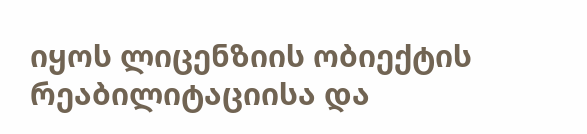იყოს ლიცენზიის ობიექტის რეაბილიტაციისა და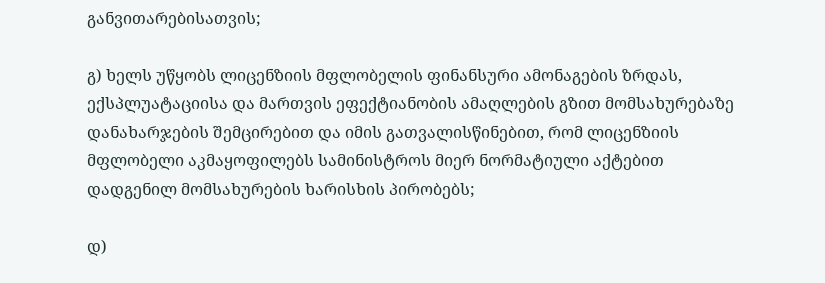განვითარებისათვის;

გ) ხელს უწყობს ლიცენზიის მფლობელის ფინანსური ამონაგების ზრდას, ექსპლუატაციისა და მართვის ეფექტიანობის ამაღლების გზით მომსახურებაზე დანახარჯების შემცირებით და იმის გათვალისწინებით, რომ ლიცენზიის მფლობელი აკმაყოფილებს სამინისტროს მიერ ნორმატიული აქტებით დადგენილ მომსახურების ხარისხის პირობებს;

დ)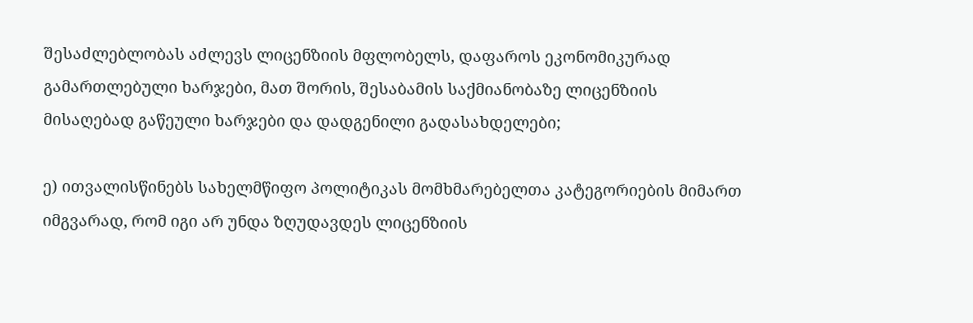შესაძლებლობას აძლევს ლიცენზიის მფლობელს, დაფაროს ეკონომიკურად გამართლებული ხარჯები, მათ შორის, შესაბამის საქმიანობაზე ლიცენზიის მისაღებად გაწეული ხარჯები და დადგენილი გადასახდელები;

ე) ითვალისწინებს სახელმწიფო პოლიტიკას მომხმარებელთა კატეგორიების მიმართ იმგვარად, რომ იგი არ უნდა ზღუდავდეს ლიცენზიის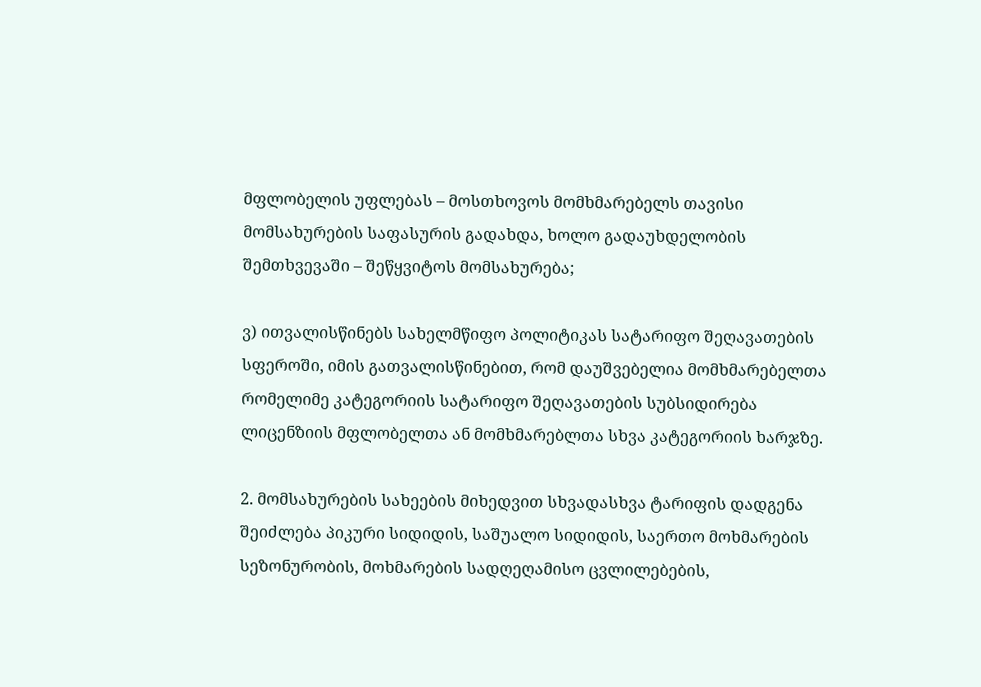მფლობელის უფლებას – მოსთხოვოს მომხმარებელს თავისი მომსახურების საფასურის გადახდა, ხოლო გადაუხდელობის შემთხვევაში – შეწყვიტოს მომსახურება;

ვ) ითვალისწინებს სახელმწიფო პოლიტიკას სატარიფო შეღავათების სფეროში, იმის გათვალისწინებით, რომ დაუშვებელია მომხმარებელთა რომელიმე კატეგორიის სატარიფო შეღავათების სუბსიდირება ლიცენზიის მფლობელთა ან მომხმარებლთა სხვა კატეგორიის ხარჯზე.

2. მომსახურების სახეების მიხედვით სხვადასხვა ტარიფის დადგენა შეიძლება პიკური სიდიდის, საშუალო სიდიდის, საერთო მოხმარების სეზონურობის, მოხმარების სადღეღამისო ცვლილებების,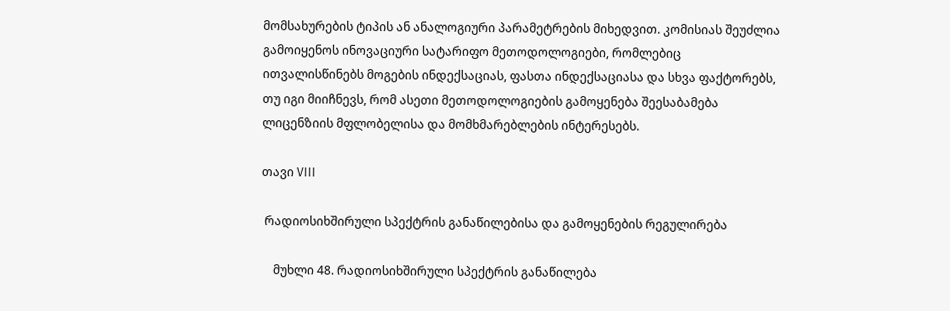მომსახურების ტიპის ან ანალოგიური პარამეტრების მიხედვით. კომისიას შეუძლია გამოიყენოს ინოვაციური სატარიფო მეთოდოლოგიები, რომლებიც ითვალისწინებს მოგების ინდექსაციას, ფასთა ინდექსაციასა და სხვა ფაქტორებს, თუ იგი მიიჩნევს, რომ ასეთი მეთოდოლოგიების გამოყენება შეესაბამება ლიცენზიის მფლობელისა და მომხმარებლების ინტერესებს.

თავი VIII

 რადიოსიხშირული სპექტრის განაწილებისა და გამოყენების რეგულირება

    მუხლი 48. რადიოსიხშირული სპექტრის განაწილება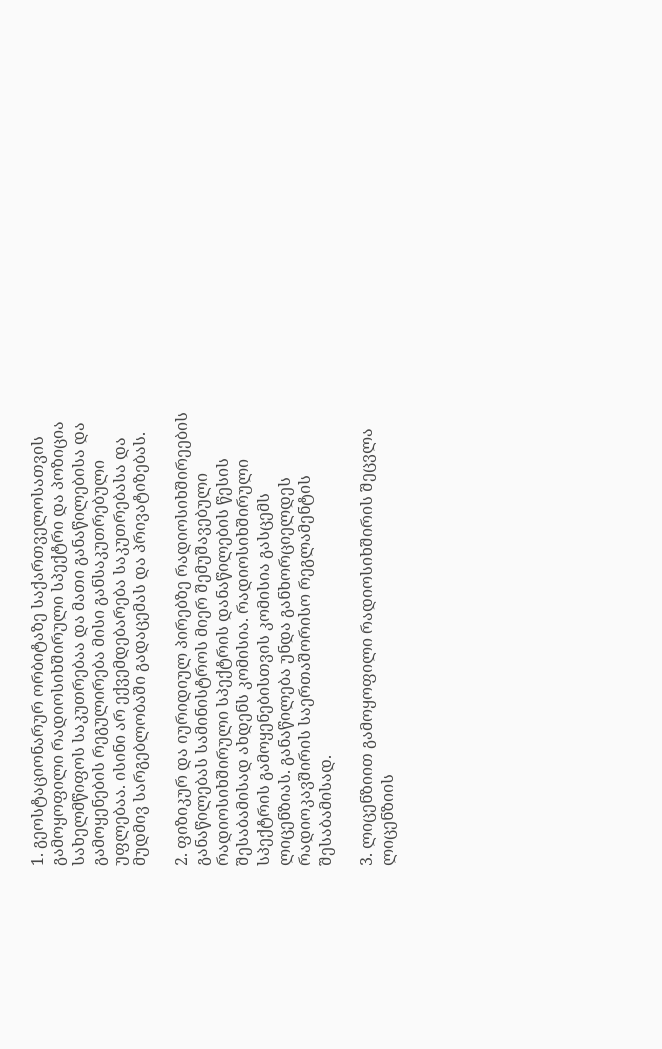1. გეოსტაციონარურ ორბიტაზე საქართველოსათვის გამოყოფილი რადიოსიხშირული სპექტრი და პოზიცია სახელმწიფოს საკუთრებაა და მათი განაწილებისა და გამოყენების რეგულირება მისი განსაკუთრებული უფლებაა. ისინი არ ექვემდებარება საკუთრებასა და მუდმივ სარგებლობაში გადაცემას და პრივატიზებას.

2. ფიზიკურ და იურიდიულ პირებზე რადიოსიხშირეების განაწილებას სამინისტროს მიერ შემუშავებული რადიოსიხშირული სპექტრის დანაწილების წესის შესაბამისად ახდენს კომისია. რადიოსიხშირული სპექტრის გამოყენებისთვის კომისია გასცემს ლიცენზიას. განაწილება უნდა განხორციელდეს რადიოკავშირის საერთაშორისო რეგლამენტის შესაბამისად.

3. ლიცენზიით გამოყოფილი რადიოსიხშირის შეცვლა ლიცენზიის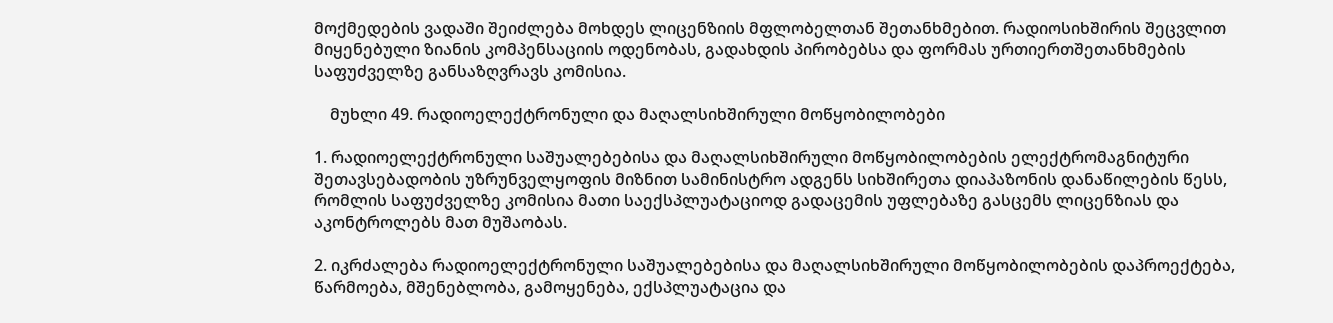მოქმედების ვადაში შეიძლება მოხდეს ლიცენზიის მფლობელთან შეთანხმებით. რადიოსიხშირის შეცვლით მიყენებული ზიანის კომპენსაციის ოდენობას, გადახდის პირობებსა და ფორმას ურთიერთშეთანხმების საფუძველზე განსაზღვრავს კომისია.

    მუხლი 49. რადიოელექტრონული და მაღალსიხშირული მოწყობილობები

1. რადიოელექტრონული საშუალებებისა და მაღალსიხშირული მოწყობილობების ელექტრომაგნიტური შეთავსებადობის უზრუნველყოფის მიზნით სამინისტრო ადგენს სიხშირეთა დიაპაზონის დანაწილების წესს, რომლის საფუძველზე კომისია მათი საექსპლუატაციოდ გადაცემის უფლებაზე გასცემს ლიცენზიას და აკონტროლებს მათ მუშაობას.

2. იკრძალება რადიოელექტრონული საშუალებებისა და მაღალსიხშირული მოწყობილობების დაპროექტება, წარმოება, მშენებლობა, გამოყენება, ექსპლუატაცია და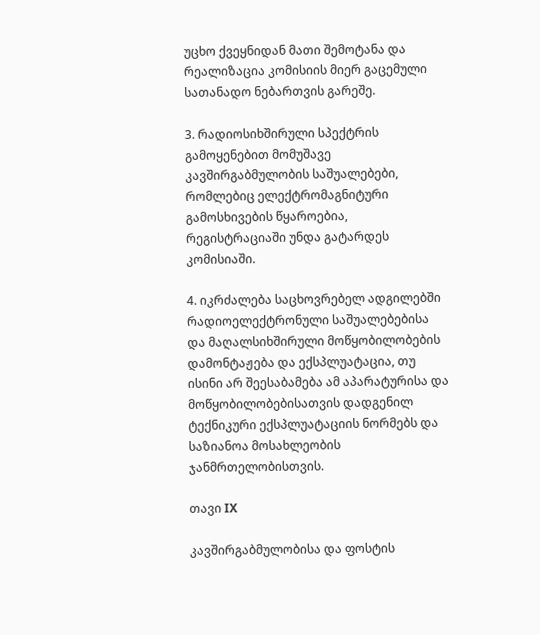უცხო ქვეყნიდან მათი შემოტანა და რეალიზაცია კომისიის მიერ გაცემული სათანადო ნებართვის გარეშე.

3. რადიოსიხშირული სპექტრის გამოყენებით მომუშავე კავშირგაბმულობის საშუალებები, რომლებიც ელექტრომაგნიტური გამოსხივების წყაროებია, რეგისტრაციაში უნდა გატარდეს კომისიაში.

4. იკრძალება საცხოვრებელ ადგილებში რადიოელექტრონული საშუალებებისა და მაღალსიხშირული მოწყობილობების დამონტაჟება და ექსპლუატაცია, თუ ისინი არ შეესაბამება ამ აპარატურისა და მოწყობილობებისათვის დადგენილ ტექნიკური ექსპლუატაციის ნორმებს და საზიანოა მოსახლეობის ჯანმრთელობისთვის.

თავი IX

კავშირგაბმულობისა და ფოსტის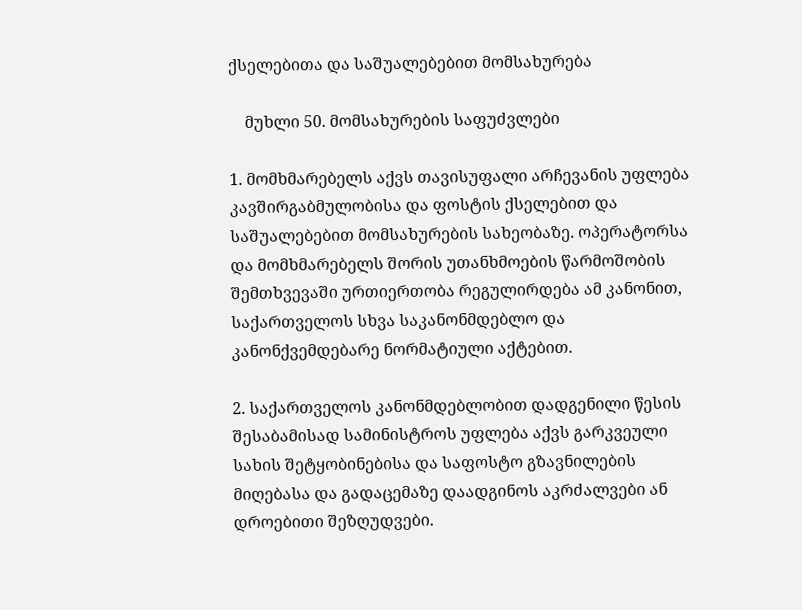ქსელებითა და საშუალებებით მომსახურება

    მუხლი 50. მომსახურების საფუძვლები

1. მომხმარებელს აქვს თავისუფალი არჩევანის უფლება კავშირგაბმულობისა და ფოსტის ქსელებით და საშუალებებით მომსახურების სახეობაზე. ოპერატორსა და მომხმარებელს შორის უთანხმოების წარმოშობის შემთხვევაში ურთიერთობა რეგულირდება ამ კანონით, საქართველოს სხვა საკანონმდებლო და კანონქვემდებარე ნორმატიული აქტებით.

2. საქართველოს კანონმდებლობით დადგენილი წესის შესაბამისად სამინისტროს უფლება აქვს გარკვეული სახის შეტყობინებისა და საფოსტო გზავნილების მიღებასა და გადაცემაზე დაადგინოს აკრძალვები ან დროებითი შეზღუდვები.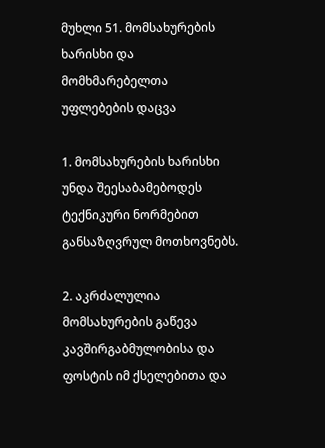მუხლი 51. მომსახურების ხარისხი და მომხმარებელთა უფლებების დაცვა

1. მომსახურების ხარისხი უნდა შეესაბამებოდეს ტექნიკური ნორმებით განსაზღვრულ მოთხოვნებს.

2. აკრძალულია მომსახურების გაწევა კავშირგაბმულობისა და ფოსტის იმ ქსელებითა და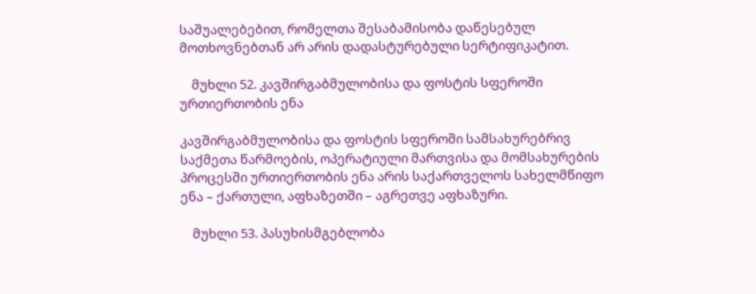საშუალებებით, რომელთა შესაბამისობა დაწესებულ მოთხოვნებთან არ არის დადასტურებული სერტიფიკატით.

    მუხლი 52. კავშირგაბმულობისა და ფოსტის სფეროში ურთიერთობის ენა

კავშირგაბმულობისა და ფოსტის სფეროში სამსახურებრივ საქმეთა წარმოების, ოპერატიული მართვისა და მომსახურების პროცესში ურთიერთობის ენა არის საქართველოს სახელმწიფო ენა – ქართული, აფხაზეთში – აგრეთვე აფხაზური.

    მუხლი 53. პასუხისმგებლობა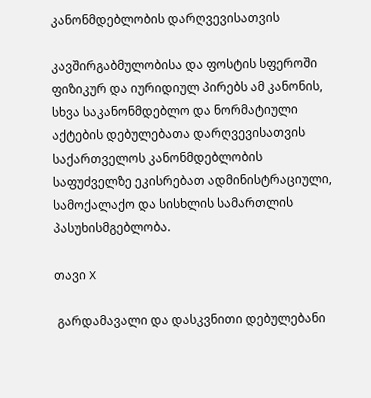კანონმდებლობის დარღვევისათვის

კავშირგაბმულობისა და ფოსტის სფეროში ფიზიკურ და იურიდიულ პირებს ამ კანონის, სხვა საკანონმდებლო და ნორმატიული აქტების დებულებათა დარღვევისათვის საქართველოს კანონმდებლობის საფუძველზე ეკისრებათ ადმინისტრაციული, სამოქალაქო და სისხლის სამართლის პასუხისმგებლობა.

თავი X

 გარდამავალი და დასკვნითი დებულებანი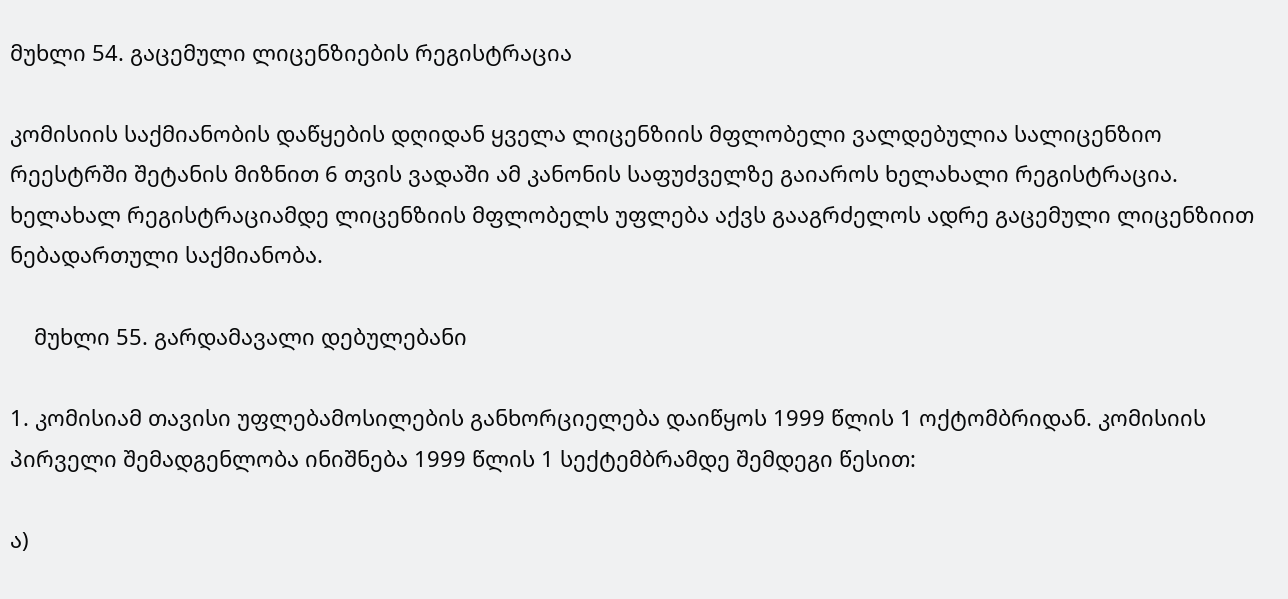მუხლი 54. გაცემული ლიცენზიების რეგისტრაცია

კომისიის საქმიანობის დაწყების დღიდან ყველა ლიცენზიის მფლობელი ვალდებულია სალიცენზიო რეესტრში შეტანის მიზნით 6 თვის ვადაში ამ კანონის საფუძველზე გაიაროს ხელახალი რეგისტრაცია. ხელახალ რეგისტრაციამდე ლიცენზიის მფლობელს უფლება აქვს გააგრძელოს ადრე გაცემული ლიცენზიით ნებადართული საქმიანობა.

    მუხლი 55. გარდამავალი დებულებანი

1. კომისიამ თავისი უფლებამოსილების განხორციელება დაიწყოს 1999 წლის 1 ოქტომბრიდან. კომისიის პირველი შემადგენლობა ინიშნება 1999 წლის 1 სექტემბრამდე შემდეგი წესით:

ა)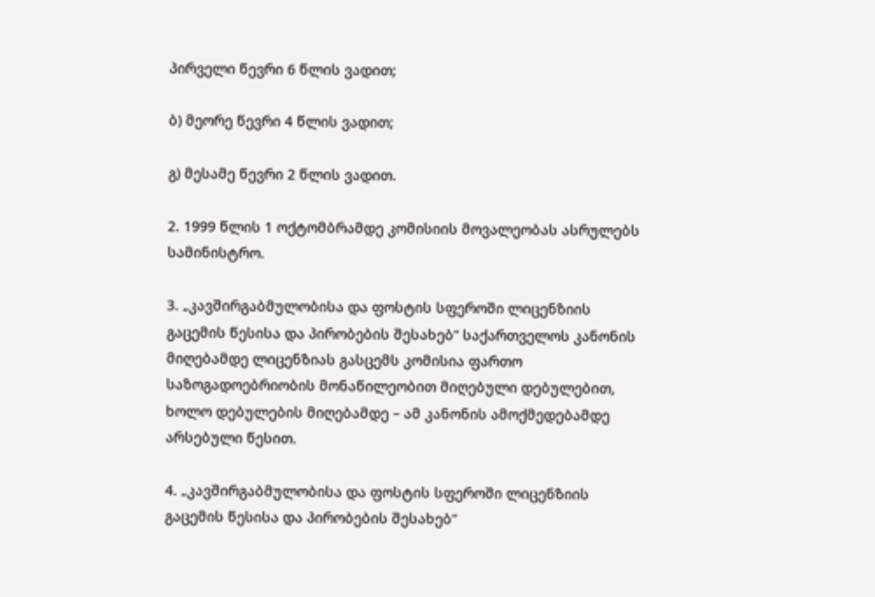პირველი წევრი 6 წლის ვადით;

ბ) მეორე წევრი 4 წლის ვადით;

გ) მესამე წევრი 2 წლის ვადით.

2. 1999 წლის 1 ოქტომბრამდე კომისიის მოვალეობას ასრულებს სამინისტრო.

3. „კავშირგაბმულობისა და ფოსტის სფეროში ლიცენზიის გაცემის წესისა და პირობების შესახებ“ საქართველოს კანონის მიღებამდე ლიცენზიას გასცემს კომისია ფართო საზოგადოებრიობის მონაწილეობით მიღებული დებულებით, ხოლო დებულების მიღებამდე – ამ კანონის ამოქმედებამდე არსებული წესით.

4. „კავშირგაბმულობისა და ფოსტის სფეროში ლიცენზიის გაცემის წესისა და პირობების შესახებ“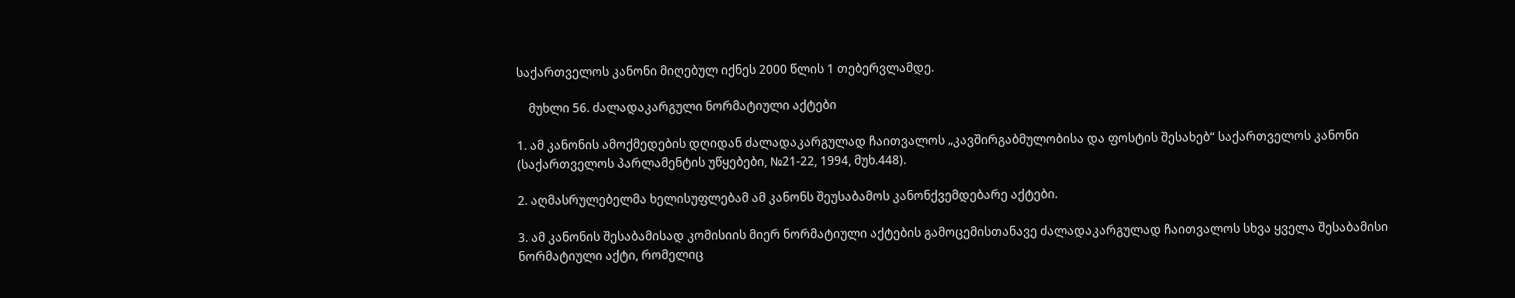საქართველოს კანონი მიღებულ იქნეს 2000 წლის 1 თებერვლამდე.

    მუხლი 56. ძალადაკარგული ნორმატიული აქტები

1. ამ კანონის ამოქმედების დღიდან ძალადაკარგულად ჩაითვალოს „კავშირგაბმულობისა და ფოსტის შესახებ“ საქართველოს კანონი (საქართველოს პარლამენტის უწყებები, №21-22, 1994, მუხ.448).

2. აღმასრულებელმა ხელისუფლებამ ამ კანონს შეუსაბამოს კანონქვემდებარე აქტები.

3. ამ კანონის შესაბამისად კომისიის მიერ ნორმატიული აქტების გამოცემისთანავე ძალადაკარგულად ჩაითვალოს სხვა ყველა შესაბამისი ნორმატიული აქტი, რომელიც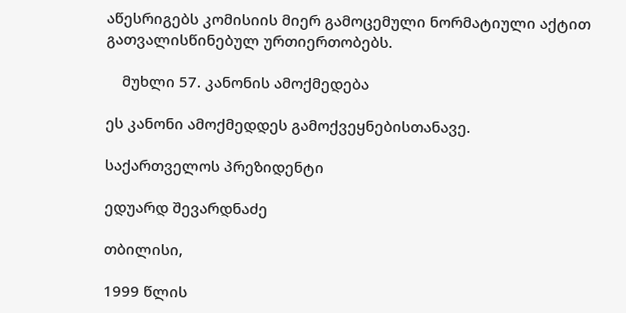აწესრიგებს კომისიის მიერ გამოცემული ნორმატიული აქტით გათვალისწინებულ ურთიერთობებს.

    მუხლი 57. კანონის ამოქმედება

ეს კანონი ამოქმედდეს გამოქვეყნებისთანავე.

საქართველოს პრეზიდენტი

ედუარდ შევარდნაძე

თბილისი,

1999 წლის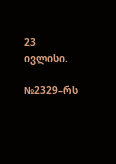23 ივლისი.

№2329–რს